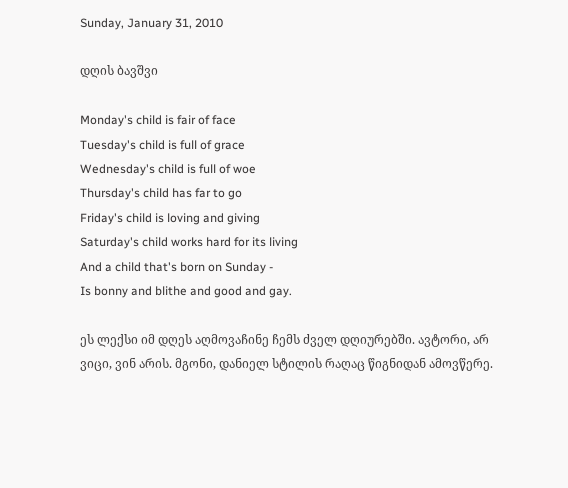Sunday, January 31, 2010

დღის ბავშვი

Monday's child is fair of face
Tuesday's child is full of grace
Wednesday's child is full of woe
Thursday's child has far to go
Friday's child is loving and giving
Saturday's child works hard for its living
And a child that's born on Sunday -
Is bonny and blithe and good and gay.

ეს ლექსი იმ დღეს აღმოვაჩინე ჩემს ძველ დღიურებში. ავტორი, არ ვიცი, ვინ არის. მგონი, დანიელ სტილის რაღაც წიგნიდან ამოვწერე.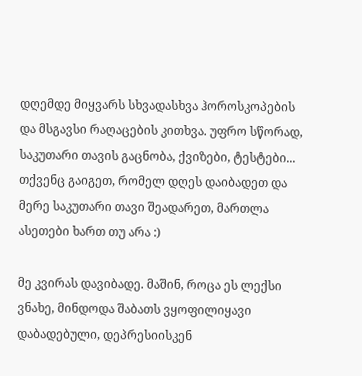დღემდე მიყვარს სხვადასხვა ჰოროსკოპების და მსგავსი რაღაცების კითხვა. უფრო სწორად, საკუთარი თავის გაცნობა, ქვიზები, ტესტები...
თქვენც გაიგეთ, რომელ დღეს დაიბადეთ და მერე საკუთარი თავი შეადარეთ, მართლა ასეთები ხართ თუ არა :)

მე კვირას დავიბადე. მაშინ, როცა ეს ლექსი ვნახე, მინდოდა შაბათს ვყოფილიყავი დაბადებული, დეპრესიისკენ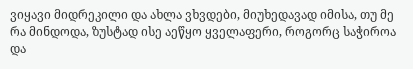ვიყავი მიდრეკილი და ახლა ვხვდები, მიუხედავად იმისა, თუ მე რა მინდოდა, ზუსტად ისე აეწყო ყველაფერი, როგორც საჭიროა და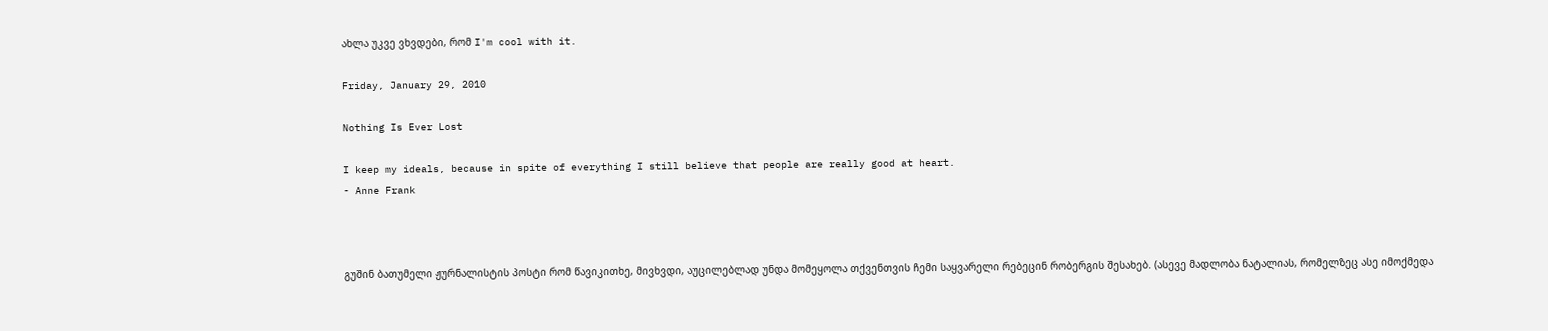ახლა უკვე ვხვდები, რომ I'm cool with it.

Friday, January 29, 2010

Nothing Is Ever Lost

I keep my ideals, because in spite of everything I still believe that people are really good at heart.
- Anne Frank



გუშინ ბათუმელი ჟურნალისტის პოსტი რომ წავიკითხე, მივხვდი, აუცილებლად უნდა მომეყოლა თქვენთვის ჩემი საყვარელი რებეცინ რობერგის შესახებ. (ასევე მადლობა ნატალიას, რომელზეც ასე იმოქმედა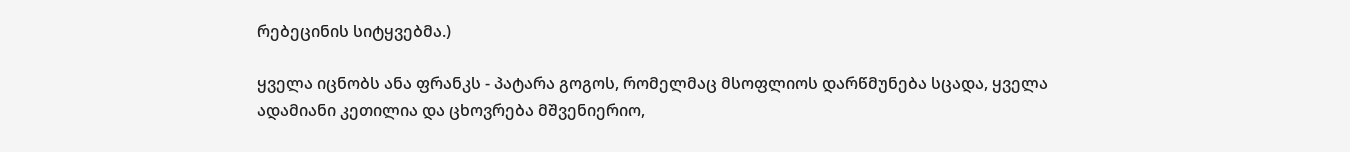რებეცინის სიტყვებმა.)

ყველა იცნობს ანა ფრანკს - პატარა გოგოს, რომელმაც მსოფლიოს დარწმუნება სცადა, ყველა ადამიანი კეთილია და ცხოვრება მშვენიერიო,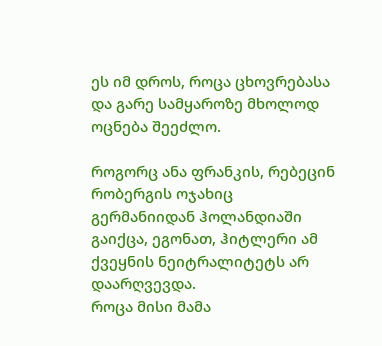ეს იმ დროს, როცა ცხოვრებასა და გარე სამყაროზე მხოლოდ ოცნება შეეძლო.

როგორც ანა ფრანკის, რებეცინ რობერგის ოჯახიც გერმანიიდან ჰოლანდიაში გაიქცა, ეგონათ, ჰიტლერი ამ ქვეყნის ნეიტრალიტეტს არ დაარღვევდა.
როცა მისი მამა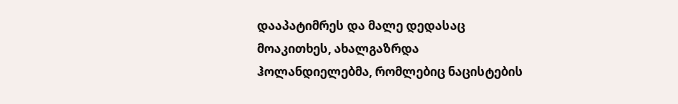დააპატიმრეს და მალე დედასაც მოაკითხეს, ახალგაზრდა ჰოლანდიელებმა, რომლებიც ნაცისტების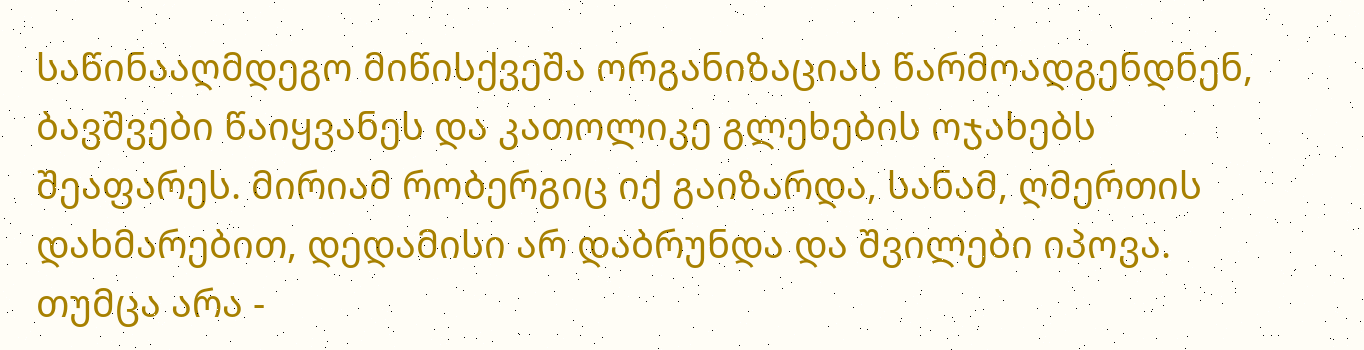საწინააღმდეგო მიწისქვეშა ორგანიზაციას წარმოადგენდნენ, ბავშვები წაიყვანეს და კათოლიკე გლეხების ოჯახებს შეაფარეს. მირიამ რობერგიც იქ გაიზარდა, სანამ, ღმერთის დახმარებით, დედამისი არ დაბრუნდა და შვილები იპოვა. თუმცა არა -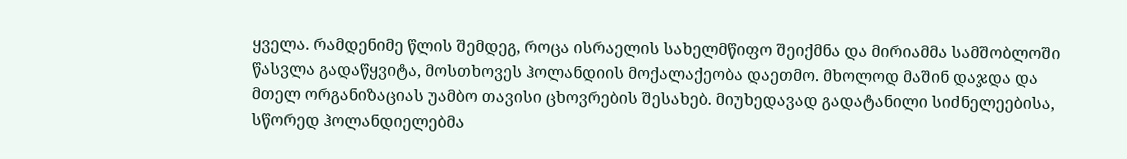ყველა. რამდენიმე წლის შემდეგ, როცა ისრაელის სახელმწიფო შეიქმნა და მირიამმა სამშობლოში წასვლა გადაწყვიტა, მოსთხოვეს ჰოლანდიის მოქალაქეობა დაეთმო. მხოლოდ მაშინ დაჯდა და მთელ ორგანიზაციას უამბო თავისი ცხოვრების შესახებ. მიუხედავად გადატანილი სიძნელეებისა, სწორედ ჰოლანდიელებმა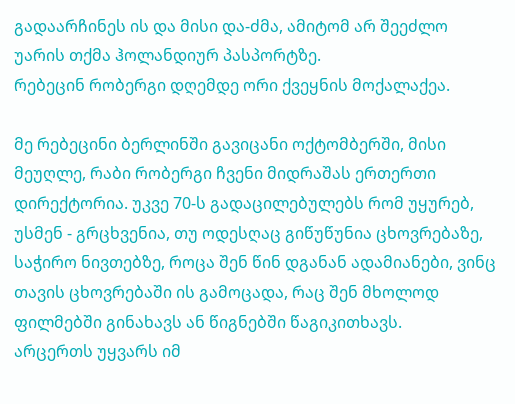გადაარჩინეს ის და მისი და-ძმა, ამიტომ არ შეეძლო უარის თქმა ჰოლანდიურ პასპორტზე.
რებეცინ რობერგი დღემდე ორი ქვეყნის მოქალაქეა.

მე რებეცინი ბერლინში გავიცანი ოქტომბერში, მისი მეუღლე, რაბი რობერგი ჩვენი მიდრაშას ერთერთი დირექტორია. უკვე 70-ს გადაცილებულებს რომ უყურებ, უსმენ - გრცხვენია, თუ ოდესღაც გიწუწუნია ცხოვრებაზე, საჭირო ნივთებზე, როცა შენ წინ დგანან ადამიანები, ვინც თავის ცხოვრებაში ის გამოცადა, რაც შენ მხოლოდ ფილმებში გინახავს ან წიგნებში წაგიკითხავს.
არცერთს უყვარს იმ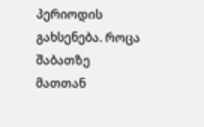პერიოდის გახსენება. როცა შაბათზე მათთან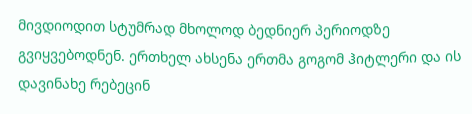მივდიოდით სტუმრად მხოლოდ ბედნიერ პერიოდზე გვიყვებოდნენ. ერთხელ ახსენა ერთმა გოგომ ჰიტლერი და ის დავინახე რებეცინ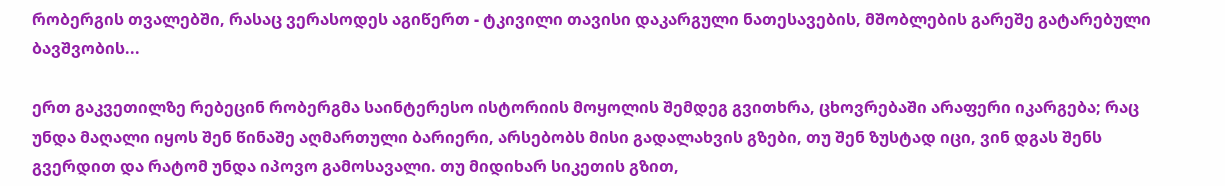რობერგის თვალებში, რასაც ვერასოდეს აგიწერთ - ტკივილი თავისი დაკარგული ნათესავების, მშობლების გარეშე გატარებული ბავშვობის...

ერთ გაკვეთილზე რებეცინ რობერგმა საინტერესო ისტორიის მოყოლის შემდეგ გვითხრა, ცხოვრებაში არაფერი იკარგება; რაც უნდა მაღალი იყოს შენ წინაშე აღმართული ბარიერი, არსებობს მისი გადალახვის გზები, თუ შენ ზუსტად იცი, ვინ დგას შენს გვერდით და რატომ უნდა იპოვო გამოსავალი. თუ მიდიხარ სიკეთის გზით,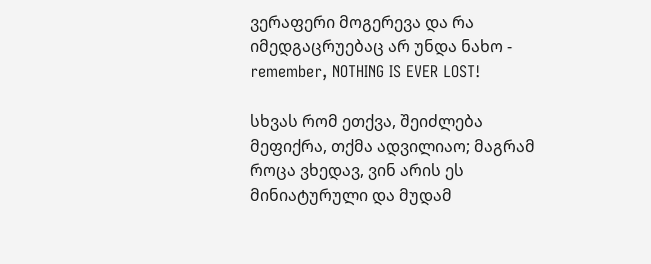ვერაფერი მოგერევა და რა იმედგაცრუებაც არ უნდა ნახო - remember, NOTHING IS EVER LOST!

სხვას რომ ეთქვა, შეიძლება მეფიქრა, თქმა ადვილიაო; მაგრამ როცა ვხედავ, ვინ არის ეს მინიატურული და მუდამ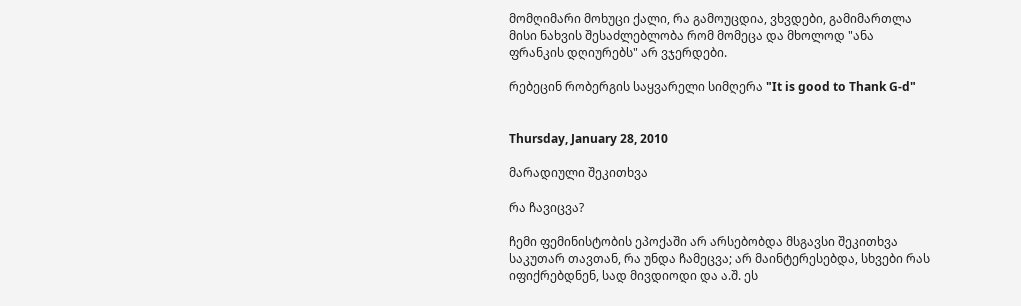მომღიმარი მოხუცი ქალი, რა გამოუცდია, ვხვდები, გამიმართლა მისი ნახვის შესაძლებლობა რომ მომეცა და მხოლოდ "ანა ფრანკის დღიურებს" არ ვჯერდები.

რებეცინ რობერგის საყვარელი სიმღერა "It is good to Thank G-d"


Thursday, January 28, 2010

მარადიული შეკითხვა

რა ჩავიცვა?

ჩემი ფემინისტობის ეპოქაში არ არსებობდა მსგავსი შეკითხვა საკუთარ თავთან, რა უნდა ჩამეცვა; არ მაინტერესებდა, სხვები რას იფიქრებდნენ, სად მივდიოდი და ა.შ. ეს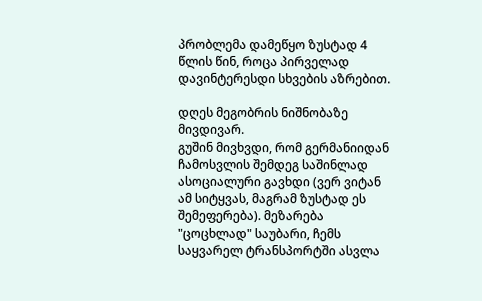პრობლემა დამეწყო ზუსტად 4 წლის წინ, როცა პირველად დავინტერესდი სხვების აზრებით.

დღეს მეგობრის ნიშნობაზე მივდივარ.
გუშინ მივხვდი, რომ გერმანიიდან ჩამოსვლის შემდეგ საშინლად ასოციალური გავხდი (ვერ ვიტან ამ სიტყვას, მაგრამ ზუსტად ეს შემეფერება). მეზარება "ცოცხლად" საუბარი, ჩემს საყვარელ ტრანსპორტში ასვლა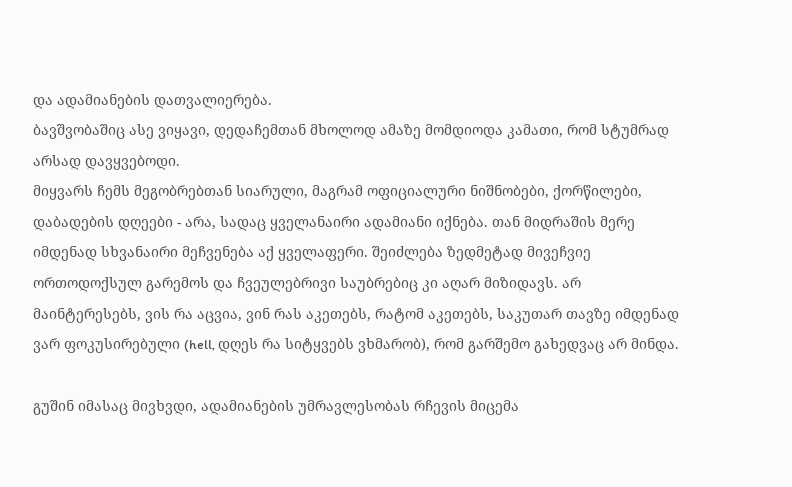და ადამიანების დათვალიერება.
ბავშვობაშიც ასე ვიყავი, დედაჩემთან მხოლოდ ამაზე მომდიოდა კამათი, რომ სტუმრად არსად დავყვებოდი.
მიყვარს ჩემს მეგობრებთან სიარული, მაგრამ ოფიციალური ნიშნობები, ქორწილები, დაბადების დღეები - არა, სადაც ყველანაირი ადამიანი იქნება. თან მიდრაშის მერე იმდენად სხვანაირი მეჩვენება აქ ყველაფერი. შეიძლება ზედმეტად მივეჩვიე ორთოდოქსულ გარემოს და ჩვეულებრივი საუბრებიც კი აღარ მიზიდავს. არ მაინტერესებს, ვის რა აცვია, ვინ რას აკეთებს, რატომ აკეთებს, საკუთარ თავზე იმდენად ვარ ფოკუსირებული (hell, დღეს რა სიტყვებს ვხმარობ), რომ გარშემო გახედვაც არ მინდა.

გუშინ იმასაც მივხვდი, ადამიანების უმრავლესობას რჩევის მიცემა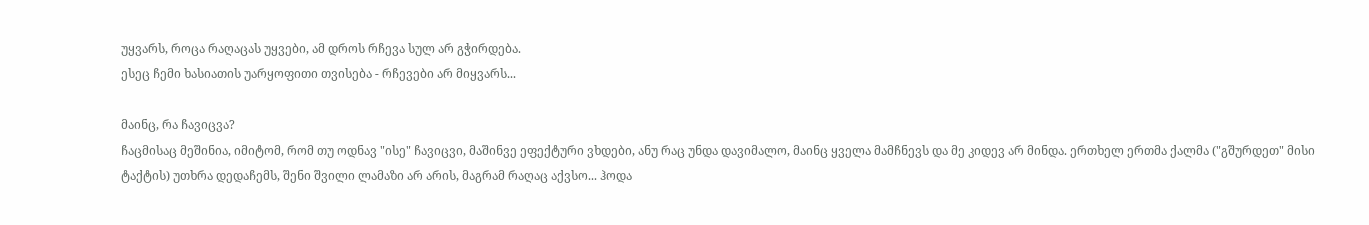უყვარს, როცა რაღაცას უყვები, ამ დროს რჩევა სულ არ გჭირდება.
ესეც ჩემი ხასიათის უარყოფითი თვისება - რჩევები არ მიყვარს...

მაინც, რა ჩავიცვა?
ჩაცმისაც მეშინია, იმიტომ, რომ თუ ოდნავ "ისე" ჩავიცვი, მაშინვე ეფექტური ვხდები, ანუ რაც უნდა დავიმალო, მაინც ყველა მამჩნევს და მე კიდევ არ მინდა. ერთხელ ერთმა ქალმა ("გშურდეთ" მისი ტაქტის) უთხრა დედაჩემს, შენი შვილი ლამაზი არ არის, მაგრამ რაღაც აქვსო... ჰოდა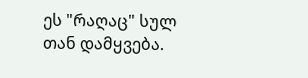ეს "რაღაც" სულ თან დამყვება.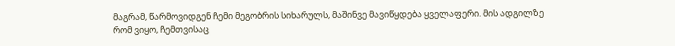მაგრამ, წარმოვიდგენ ჩემი მეგობრის სიხარულს, მაშინვე მავიწყდება ყველაფერი. მის ადგილზე რომ ვიყო, ჩემთვისაც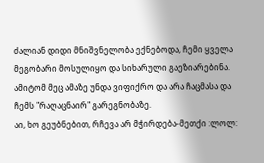ძალიან დიდი მნიშვნელობა ექნებოდა, ჩემი ყველა მეგობარი მოსულიყო და სიხარული გაეზიარებინა. ამიტომ მეც ამაზე უნდა ვიფიქრო და არა ჩაცმასა და ჩემს "რაღაცნაირ" გარეგნობაზე.
აი, ხო გეუბნებით, რჩევა არ მჭირდება-მეთქი :ლოლ: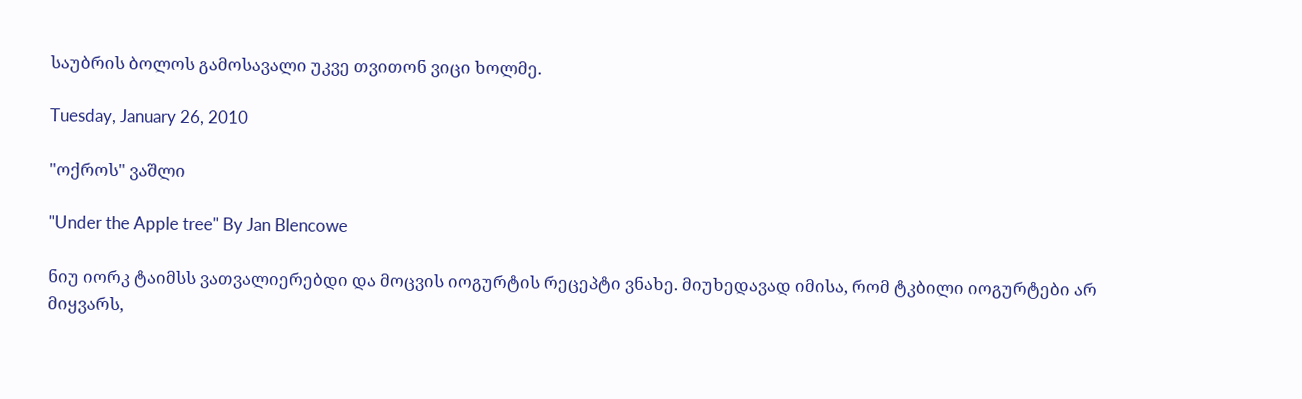საუბრის ბოლოს გამოსავალი უკვე თვითონ ვიცი ხოლმე.

Tuesday, January 26, 2010

"ოქროს" ვაშლი

"Under the Apple tree" By Jan Blencowe

ნიუ იორკ ტაიმსს ვათვალიერებდი და მოცვის იოგურტის რეცეპტი ვნახე. მიუხედავად იმისა, რომ ტკბილი იოგურტები არ მიყვარს,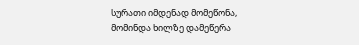სურათი იმდენად მომეწონა, მომინდა ხილზე დამეწერა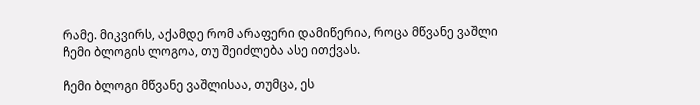რამე. მიკვირს, აქამდე რომ არაფერი დამიწერია, როცა მწვანე ვაშლი ჩემი ბლოგის ლოგოა, თუ შეიძლება ასე ითქვას.

ჩემი ბლოგი მწვანე ვაშლისაა, თუმცა, ეს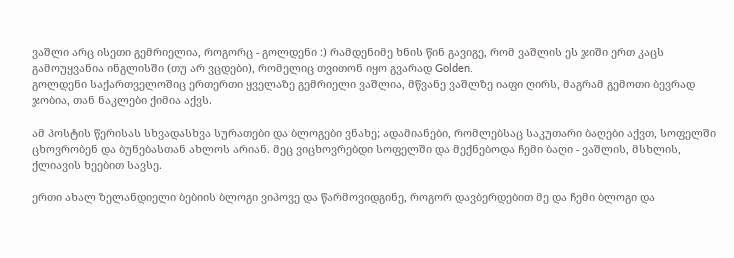ვაშლი არც ისეთი გემრიელია, როგორც - გოლდენი :) რამდენიმე ხნის წინ გავიგე, რომ ვაშლის ეს ჯიში ერთ კაცს გამოუყვანია ინგლისში (თუ არ ვცდები), რომელიც თვითონ იყო გვარად Golden.
გოლდენი საქართველოშიც ერთერთი ყველაზე გემრიელი ვაშლია, მწვანე ვაშლზე იაფი ღირს, მაგრამ გემოთი ბევრად ჯობია, თან ნაკლები ქიმია აქვს.

ამ პოსტის წერისას სხვადასხვა სურათები და ბლოგები ვნახე; ადამიანები, რომლებსაც საკუთარი ბაღები აქვთ, სოფელში ცხოვრობენ და ბუნებასთან ახლოს არიან. მეც ვიცხოვრებდი სოფელში და მექნებოდა ჩემი ბაღი - ვაშლის, მსხლის, ქლიავის ხეებით სავსე.

ერთი ახალ ზელანდიელი ბებიის ბლოგი ვიპოვე და წარმოვიდგინე, როგორ დავბერდებით მე და ჩემი ბლოგი და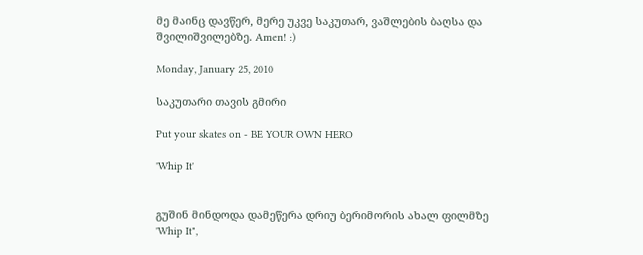მე მაინც დავწერ, მერე უკვე საკუთარ, ვაშლების ბაღსა და შვილიშვილებზე. Amen! :)

Monday, January 25, 2010

საკუთარი თავის გმირი

Put your skates on - BE YOUR OWN HERO

'Whip It'


გუშინ მინდოდა დამეწერა დრიუ ბერიმორის ახალ ფილმზე 'Whip It",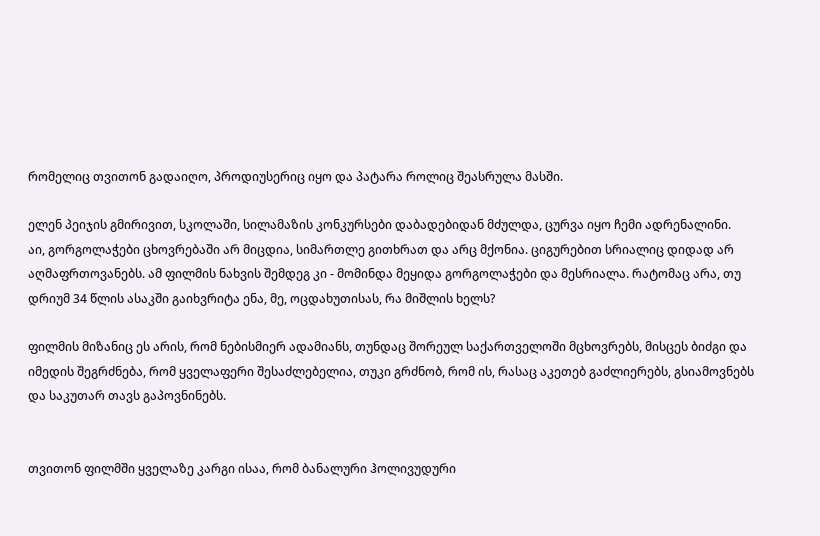რომელიც თვითონ გადაიღო, პროდიუსერიც იყო და პატარა როლიც შეასრულა მასში.

ელენ პეიჯის გმირივით, სკოლაში, სილამაზის კონკურსები დაბადებიდან მძულდა, ცურვა იყო ჩემი ადრენალინი.
აი, გორგოლაჭები ცხოვრებაში არ მიცდია, სიმართლე გითხრათ და არც მქონია. ციგურებით სრიალიც დიდად არ აღმაფრთოვანებს. ამ ფილმის ნახვის შემდეგ კი - მომინდა მეყიდა გორგოლაჭები და მესრიალა. რატომაც არა, თუ დრიუმ 34 წლის ასაკში გაიხვრიტა ენა, მე, ოცდახუთისას, რა მიშლის ხელს?

ფილმის მიზანიც ეს არის, რომ ნებისმიერ ადამიანს, თუნდაც შორეულ საქართველოში მცხოვრებს, მისცეს ბიძგი და იმედის შეგრძნება, რომ ყველაფერი შესაძლებელია, თუკი გრძნობ, რომ ის, რასაც აკეთებ გაძლიერებს, გსიამოვნებს და საკუთარ თავს გაპოვნინებს.


თვითონ ფილმში ყველაზე კარგი ისაა, რომ ბანალური ჰოლივუდური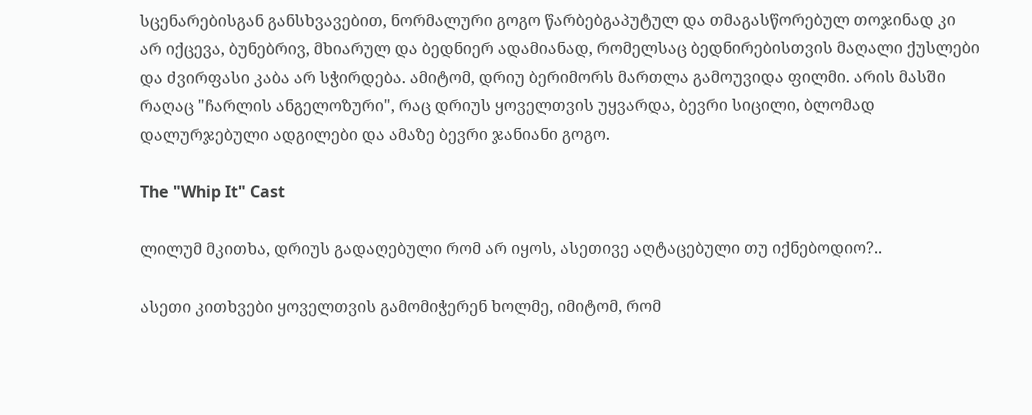სცენარებისგან განსხვავებით, ნორმალური გოგო წარბებგაპუტულ და თმაგასწორებულ თოჯინად კი არ იქცევა, ბუნებრივ, მხიარულ და ბედნიერ ადამიანად, რომელსაც ბედნირებისთვის მაღალი ქუსლები და ძვირფასი კაბა არ სჭირდება. ამიტომ, დრიუ ბერიმორს მართლა გამოუვიდა ფილმი. არის მასში რაღაც "ჩარლის ანგელოზური", რაც დრიუს ყოველთვის უყვარდა, ბევრი სიცილი, ბლომად დალურჯებული ადგილები და ამაზე ბევრი ჯანიანი გოგო.

The "Whip It" Cast

ლილუმ მკითხა, დრიუს გადაღებული რომ არ იყოს, ასეთივე აღტაცებული თუ იქნებოდიო?..

ასეთი კითხვები ყოველთვის გამომიჭერენ ხოლმე, იმიტომ, რომ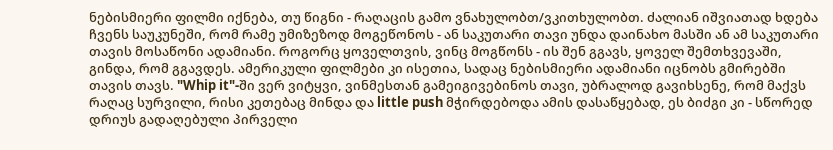ნებისმიერი ფილმი იქნება, თუ წიგნი - რაღაცის გამო ვნახულობთ/ვკითხულობთ. ძალიან იშვიათად ხდება ჩვენს საუკუნეში, რომ რამე უმიზეზოდ მოგეწონოს - ან საკუთარი თავი უნდა დაინახო მასში ან ამ საკუთარი თავის მოსაწონი ადამიანი. როგორც ყოველთვის, ვინც მოგწონს - ის შენ გგავს, ყოველ შემთხვევაში, გინდა, რომ გგავდეს. ამერიკული ფილმები კი ისეთია, სადაც ნებისმიერი ადამიანი იცნობს გმირებში თავის თავს. "Whip it"-ში ვერ ვიტყვი, ვინმესთან გამეიგივებინოს თავი, უბრალოდ გავიხსენე, რომ მაქვს რაღაც სურვილი, რისი კეთებაც მინდა და little push მჭირდებოდა ამის დასაწყებად, ეს ბიძგი კი - სწორედ დრიუს გადაღებული პირველი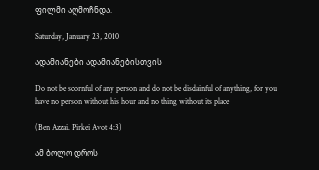ფილმი აღმოჩნდა.

Saturday, January 23, 2010

ადამიანები ადამიანებისთვის

Do not be scornful of any person and do not be disdainful of anything, for you have no person without his hour and no thing without its place

(Ben Azzai. Pirkei Avot 4:3)

ამ ბოლო დროს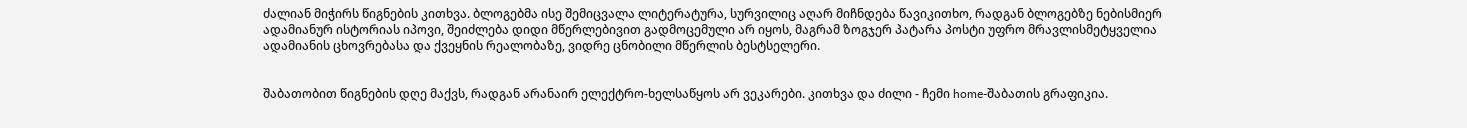ძალიან მიჭირს წიგნების კითხვა. ბლოგებმა ისე შემიცვალა ლიტერატურა, სურვილიც აღარ მიჩნდება წავიკითხო, რადგან ბლოგებზე ნებისმიერ ადამიანურ ისტორიას იპოვი, შეიძლება დიდი მწერლებივით გადმოცემული არ იყოს, მაგრამ ზოგჯერ პატარა პოსტი უფრო მრავლისმეტყველია ადამიანის ცხოვრებასა და ქვეყნის რეალობაზე, ვიდრე ცნობილი მწერლის ბესტსელერი.


შაბათობით წიგნების დღე მაქვს, რადგან არანაირ ელექტრო-ხელსაწყოს არ ვეკარები. კითხვა და ძილი - ჩემი home-შაბათის გრაფიკია.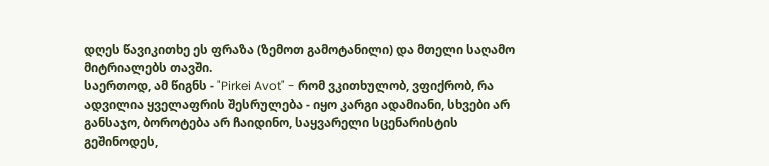დღეს წავიკითხე ეს ფრაზა (ზემოთ გამოტანილი) და მთელი საღამო მიტრიალებს თავში.
საერთოდ, ამ წიგნს - "Pirkei Avot" - რომ ვკითხულობ, ვფიქრობ, რა ადვილია ყველაფრის შესრულება - იყო კარგი ადამიანი, სხვები არ განსაჯო, ბოროტება არ ჩაიდინო, საყვარელი სცენარისტის გეშინოდეს,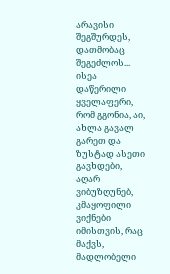არავისი შეგშურდეს, დათმობაც შეგეძლოს... ისეა დაწერილი ყველაფერი, რომ გგონია, აი, ახლა გავალ გარეთ და ზუსტად ასეთი გავხდები, აღარ ვიბუზღუნებ, კმაყოფილი ვიქნები იმისთვის, რაც მაქვს, მადლობელი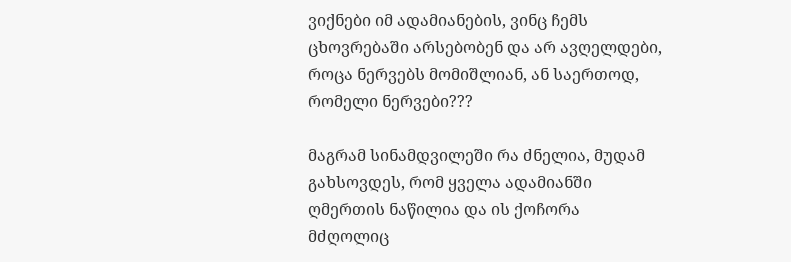ვიქნები იმ ადამიანების, ვინც ჩემს ცხოვრებაში არსებობენ და არ ავღელდები, როცა ნერვებს მომიშლიან, ან საერთოდ, რომელი ნერვები???

მაგრამ სინამდვილეში რა ძნელია, მუდამ გახსოვდეს, რომ ყველა ადამიანში ღმერთის ნაწილია და ის ქოჩორა მძღოლიც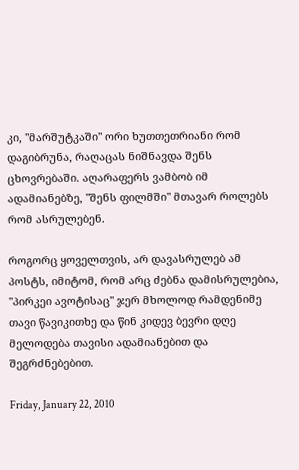კი, "მარშუტკაში" ორი ხუთთეთრიანი რომ დაგიბრუნა, რაღაცას ნიშნავდა შენს ცხოვრებაში. აღარაფერს ვამბობ იმ ადამიანებზე, "შენს ფილმში" მთავარ როლებს რომ ასრულებენ.

როგორც ყოველთვის, არ დავასრულებ ამ პოსტს, იმიტომ, რომ არც ძებნა დამისრულებია, "პირკეი ავოტისაც" ჯერ მხოლოდ რამდენიმე თავი წავიკითხე და წინ კიდევ ბევრი დღე მელოდება თავისი ადამიანებით და შეგრძნებებით.

Friday, January 22, 2010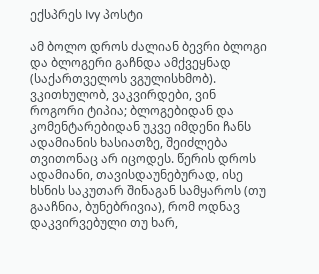ექსპრეს Ivy პოსტი

ამ ბოლო დროს ძალიან ბევრი ბლოგი და ბლოგერი გაჩნდა ამქვეყნად (საქართველოს ვგულისხმობ). ვკითხულობ, ვაკვირდები, ვინ როგორი ტიპია; ბლოგებიდან და კომენტარებიდან უკვე იმდენი ჩანს ადამიანის ხასიათზე, შეიძლება თვითონაც არ იცოდეს. წერის დროს ადამიანი, თავისდაუნებურად, ისე ხსნის საკუთარ შინაგან სამყაროს (თუ გააჩნია, ბუნებრივია), რომ ოდნავ დაკვირვებული თუ ხარ,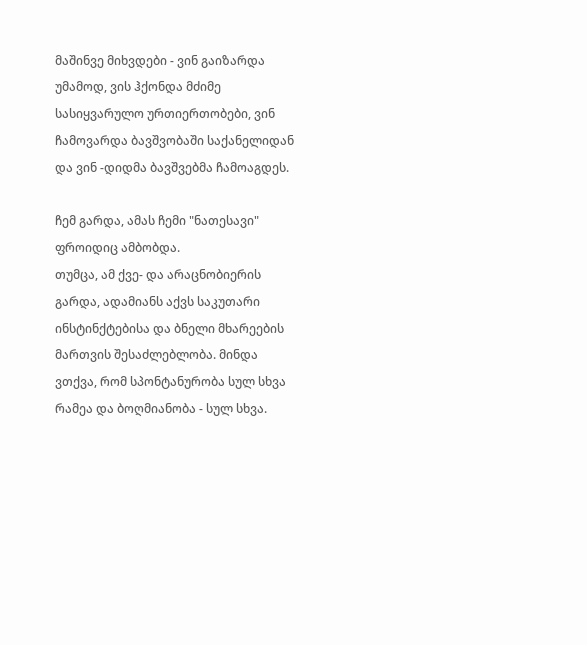მაშინვე მიხვდები - ვინ გაიზარდა უმამოდ, ვის ჰქონდა მძიმე სასიყვარულო ურთიერთობები, ვინ ჩამოვარდა ბავშვობაში საქანელიდან და ვინ -დიდმა ბავშვებმა ჩამოაგდეს.

ჩემ გარდა, ამას ჩემი "ნათესავი" ფროიდიც ამბობდა.
თუმცა, ამ ქვე- და არაცნობიერის გარდა, ადამიანს აქვს საკუთარი ინსტინქტებისა და ბნელი მხარეების მართვის შესაძლებლობა. მინდა ვთქვა, რომ სპონტანურობა სულ სხვა რამეა და ბოღმიანობა - სულ სხვა.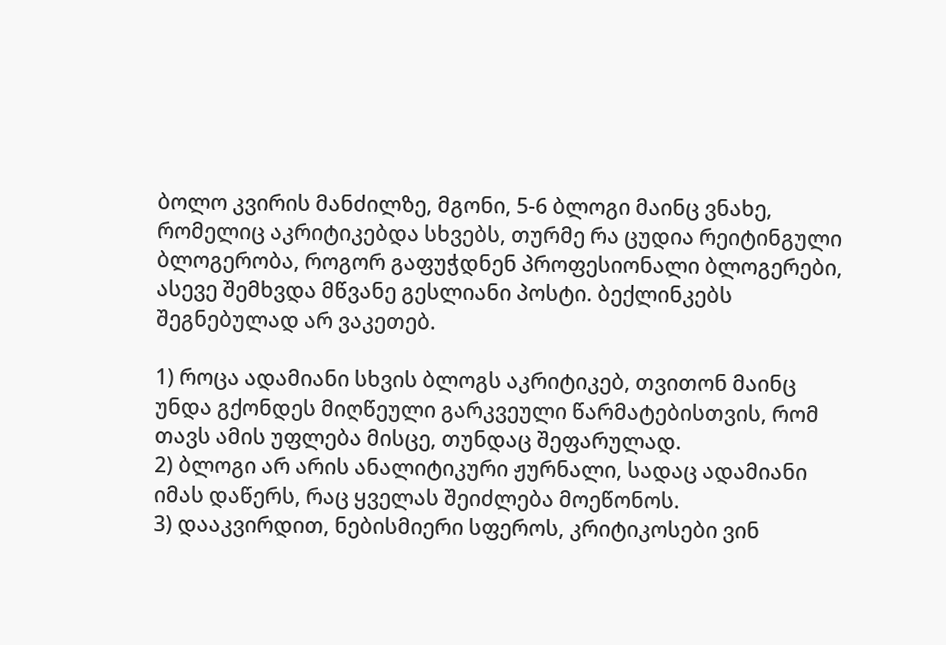ბოლო კვირის მანძილზე, მგონი, 5-6 ბლოგი მაინც ვნახე, რომელიც აკრიტიკებდა სხვებს, თურმე რა ცუდია რეიტინგული ბლოგერობა, როგორ გაფუჭდნენ პროფესიონალი ბლოგერები, ასევე შემხვდა მწვანე გესლიანი პოსტი. ბექლინკებს შეგნებულად არ ვაკეთებ.

1) როცა ადამიანი სხვის ბლოგს აკრიტიკებ, თვითონ მაინც უნდა გქონდეს მიღწეული გარკვეული წარმატებისთვის, რომ თავს ამის უფლება მისცე, თუნდაც შეფარულად.
2) ბლოგი არ არის ანალიტიკური ჟურნალი, სადაც ადამიანი იმას დაწერს, რაც ყველას შეიძლება მოეწონოს.
3) დააკვირდით, ნებისმიერი სფეროს, კრიტიკოსები ვინ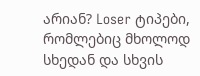არიან? Loser ტიპები, რომლებიც მხოლოდ სხედან და სხვის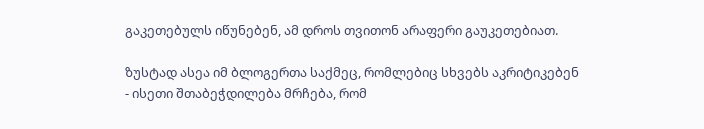გაკეთებულს იწუნებენ, ამ დროს თვითონ არაფერი გაუკეთებიათ.

ზუსტად ასეა იმ ბლოგერთა საქმეც, რომლებიც სხვებს აკრიტიკებენ - ისეთი შთაბეჭდილება მრჩება, რომ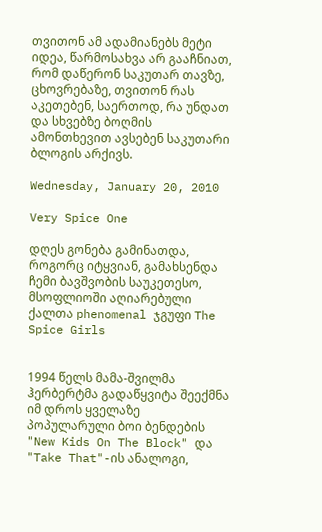თვითონ ამ ადამიანებს მეტი იდეა, წარმოსახვა არ გააჩნიათ, რომ დაწერონ საკუთარ თავზე, ცხოვრებაზე, თვითონ რას აკეთებენ, საერთოდ, რა უნდათ და სხვებზე ბოღმის ამონთხევით ავსებენ საკუთარი ბლოგის არქივს.

Wednesday, January 20, 2010

Very Spice One

დღეს გონება გამინათდა, როგორც იტყვიან, გამახსენდა ჩემი ბავშვობის საუკეთესო, მსოფლიოში აღიარებული ქალთა phenomenal ჯგუფი The Spice Girls


1994 წელს მამა-შვილმა ჰერბერტმა გადაწყვიტა შეექმნა იმ დროს ყველაზე პოპულარული ბოი ბენდების "New Kids On The Block" და "Take That"-ის ანალოგი,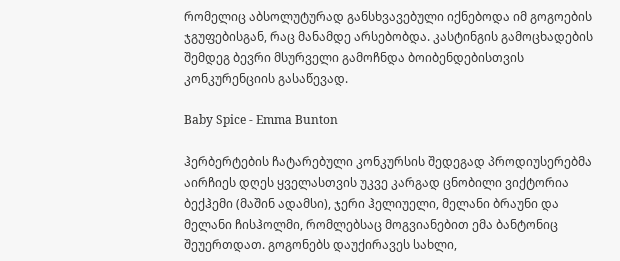რომელიც აბსოლუტურად განსხვავებული იქნებოდა იმ გოგოების ჯგუფებისგან, რაც მანამდე არსებობდა. კასტინგის გამოცხადების შემდეგ ბევრი მსურველი გამოჩნდა ბოიბენდებისთვის კონკურენციის გასაწევად.

Baby Spice - Emma Bunton

ჰერბერტების ჩატარებული კონკურსის შედეგად პროდიუსერებმა აირჩიეს დღეს ყველასთვის უკვე კარგად ცნობილი ვიქტორია ბექჰემი (მაშინ ადამსი), ჯერი ჰელიუელი, მელანი ბრაუნი და მელანი ჩისჰოლმი, რომლებსაც მოგვიანებით ემა ბანტონიც შეუერთდათ. გოგონებს დაუქირავეს სახლი,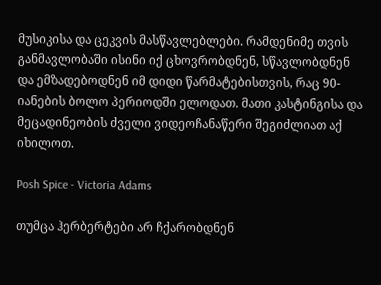მუსიკისა და ცეკვის მასწავლებლები. რამდენიმე თვის განმავლობაში ისინი იქ ცხოვრობდნენ, სწავლობდნენ და ემზადებოდნენ იმ დიდი წარმატებისთვის, რაც 90-იანების ბოლო პერიოდში ელოდათ. მათი კასტინგისა და მეცადინეობის ძველი ვიდეოჩანაწერი შეგიძლიათ აქ იხილოთ.

Posh Spice - Victoria Adams

თუმცა ჰერბერტები არ ჩქარობდნენ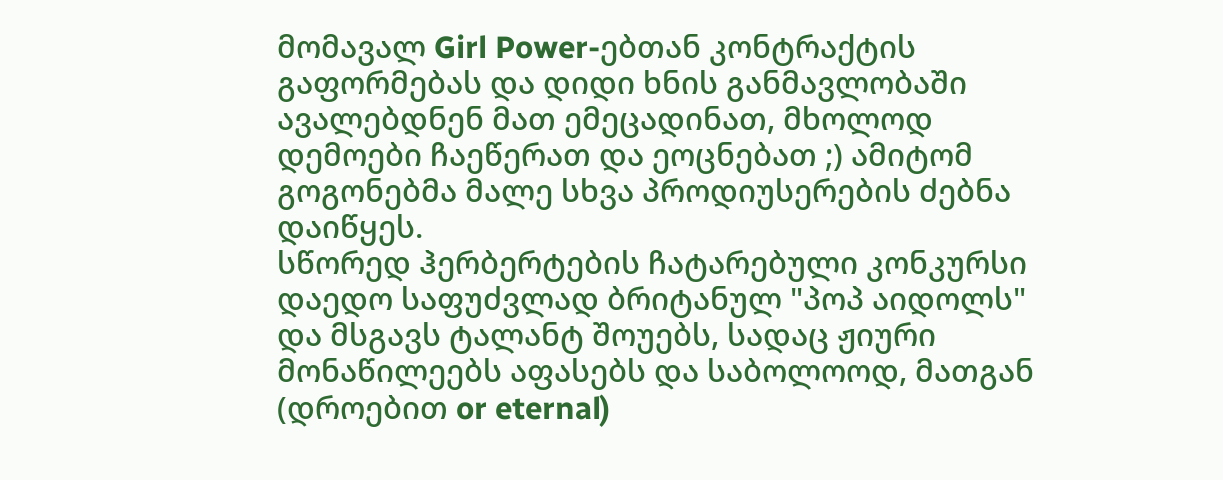მომავალ Girl Power-ებთან კონტრაქტის გაფორმებას და დიდი ხნის განმავლობაში ავალებდნენ მათ ემეცადინათ, მხოლოდ დემოები ჩაეწერათ და ეოცნებათ ;) ამიტომ გოგონებმა მალე სხვა პროდიუსერების ძებნა დაიწყეს.
სწორედ ჰერბერტების ჩატარებული კონკურსი დაედო საფუძვლად ბრიტანულ "პოპ აიდოლს" და მსგავს ტალანტ შოუებს, სადაც ჟიური მონაწილეებს აფასებს და საბოლოოდ, მათგან (დროებით or eternal)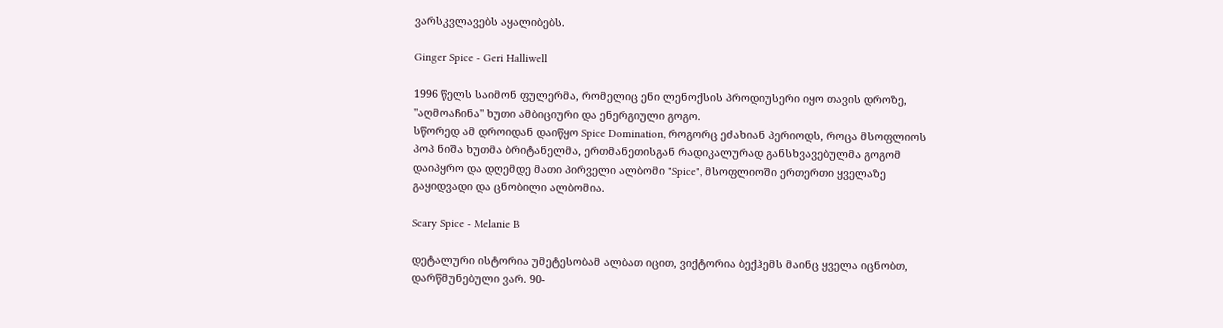ვარსკვლავებს აყალიბებს.

Ginger Spice - Geri Halliwell

1996 წელს საიმონ ფულერმა, რომელიც ენი ლენოქსის პროდიუსერი იყო თავის დროზე, "აღმოაჩინა" ხუთი ამბიციური და ენერგიული გოგო.
სწორედ ამ დროიდან დაიწყო Spice Domination, როგორც ეძახიან პერიოდს, როცა მსოფლიოს პოპ ნიშა ხუთმა ბრიტანელმა, ერთმანეთისგან რადიკალურად განსხვავებულმა გოგომ დაიპყრო და დღემდე მათი პირველი ალბომი "Spice", მსოფლიოში ერთერთი ყველაზე გაყიდვადი და ცნობილი ალბომია.

Scary Spice - Melanie B

დეტალური ისტორია უმეტესობამ ალბათ იცით, ვიქტორია ბექჰემს მაინც ყველა იცნობთ, დარწმუნებული ვარ. 90-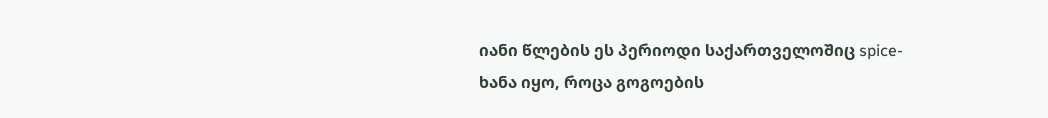იანი წლების ეს პერიოდი საქართველოშიც spice-ხანა იყო, როცა გოგოების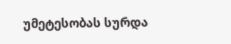უმეტესობას სურდა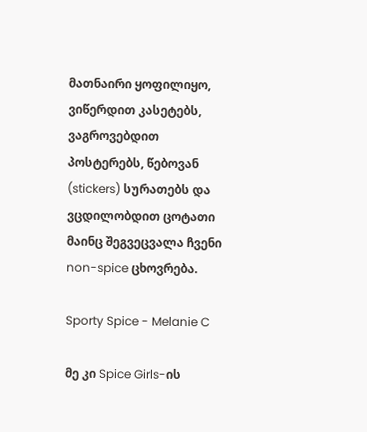მათნაირი ყოფილიყო, ვიწერდით კასეტებს, ვაგროვებდით პოსტერებს, წებოვან (stickers) სურათებს და ვცდილობდით ცოტათი მაინც შეგვეცვალა ჩვენი non-spice ცხოვრება.

Sporty Spice - Melanie C

მე კი Spice Girls-ის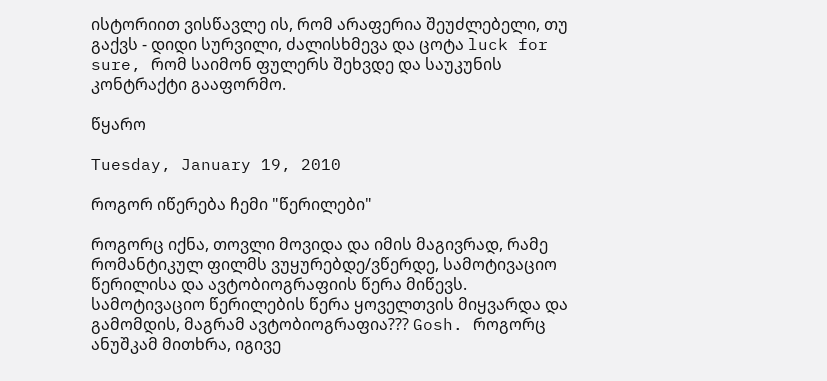ისტორიით ვისწავლე ის, რომ არაფერია შეუძლებელი, თუ გაქვს - დიდი სურვილი, ძალისხმევა და ცოტა luck for sure, რომ საიმონ ფულერს შეხვდე და საუკუნის კონტრაქტი გააფორმო.

წყარო

Tuesday, January 19, 2010

როგორ იწერება ჩემი "წერილები"

როგორც იქნა, თოვლი მოვიდა და იმის მაგივრად, რამე რომანტიკულ ფილმს ვუყურებდე/ვწერდე, სამოტივაციო წერილისა და ავტობიოგრაფიის წერა მიწევს. სამოტივაციო წერილების წერა ყოველთვის მიყვარდა და გამომდის, მაგრამ ავტობიოგრაფია??? Gosh. როგორც ანუშკამ მითხრა, იგივე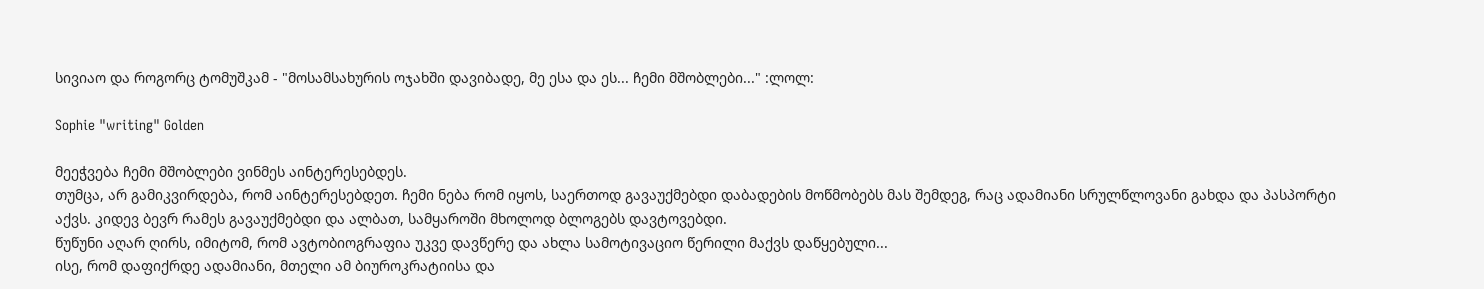სივიაო და როგორც ტომუშკამ - "მოსამსახურის ოჯახში დავიბადე, მე ესა და ეს... ჩემი მშობლები..." :ლოლ:

Sophie "writing" Golden

მეეჭვება ჩემი მშობლები ვინმეს აინტერესებდეს.
თუმცა, არ გამიკვირდება, რომ აინტერესებდეთ. ჩემი ნება რომ იყოს, საერთოდ გავაუქმებდი დაბადების მოწმობებს მას შემდეგ, რაც ადამიანი სრულწლოვანი გახდა და პასპორტი აქვს. კიდევ ბევრ რამეს გავაუქმებდი და ალბათ, სამყაროში მხოლოდ ბლოგებს დავტოვებდი.
წუწუნი აღარ ღირს, იმიტომ, რომ ავტობიოგრაფია უკვე დავწერე და ახლა სამოტივაციო წერილი მაქვს დაწყებული...
ისე, რომ დაფიქრდე ადამიანი, მთელი ამ ბიუროკრატიისა და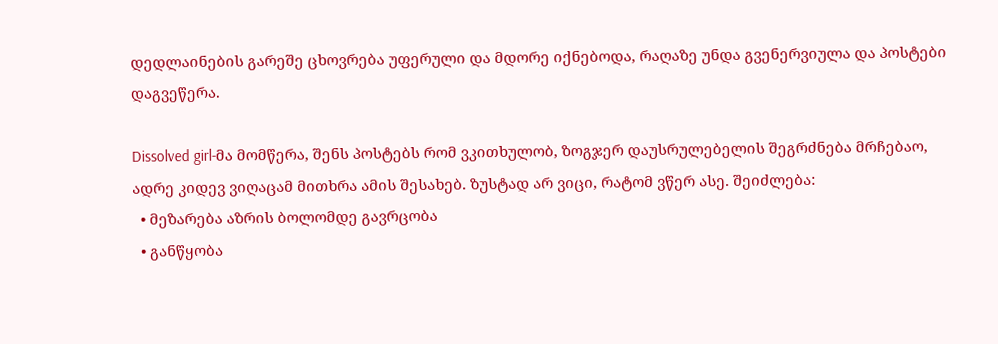დედლაინების გარეშე ცხოვრება უფერული და მდორე იქნებოდა, რაღაზე უნდა გვენერვიულა და პოსტები დაგვეწერა.

Dissolved girl-მა მომწერა, შენს პოსტებს რომ ვკითხულობ, ზოგჯერ დაუსრულებელის შეგრძნება მრჩებაო, ადრე კიდევ ვიღაცამ მითხრა ამის შესახებ. ზუსტად არ ვიცი, რატომ ვწერ ასე. შეიძლება:
  • მეზარება აზრის ბოლომდე გავრცობა
  • განწყობა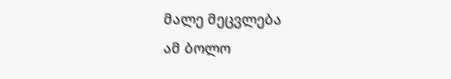მალე მეცვლება
ამ ბოლო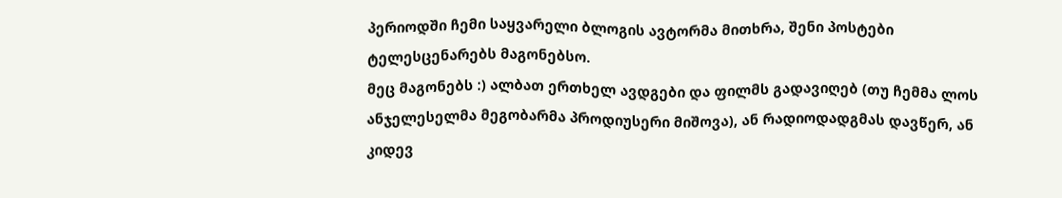პერიოდში ჩემი საყვარელი ბლოგის ავტორმა მითხრა, შენი პოსტები ტელესცენარებს მაგონებსო.
მეც მაგონებს :) ალბათ ერთხელ ავდგები და ფილმს გადავიღებ (თუ ჩემმა ლოს ანჯელესელმა მეგობარმა პროდიუსერი მიშოვა), ან რადიოდადგმას დავწერ, ან კიდევ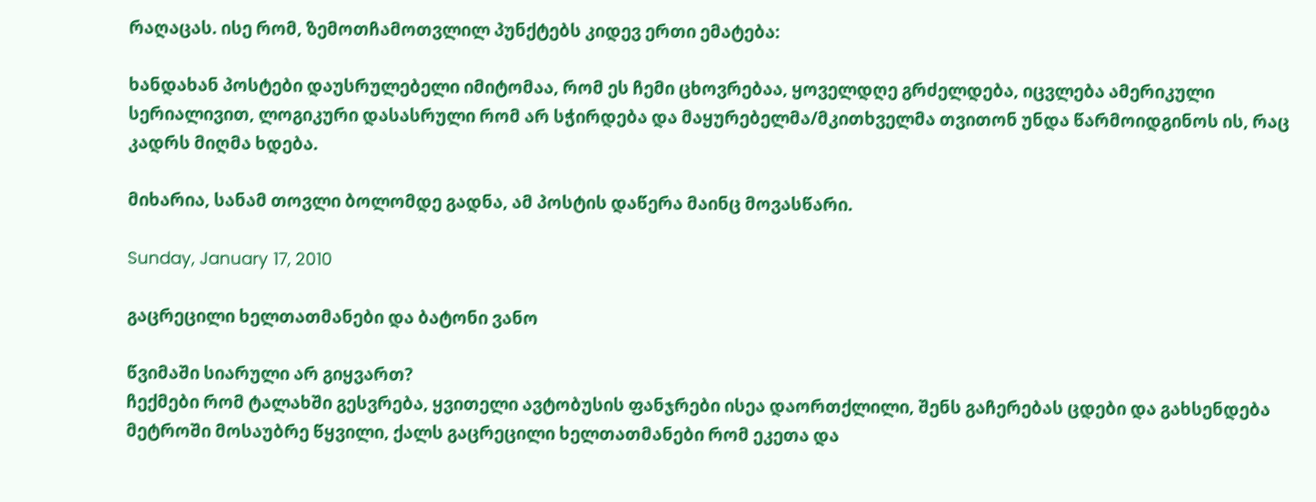რაღაცას. ისე რომ, ზემოთჩამოთვლილ პუნქტებს კიდევ ერთი ემატება:

ხანდახან პოსტები დაუსრულებელი იმიტომაა, რომ ეს ჩემი ცხოვრებაა, ყოველდღე გრძელდება, იცვლება ამერიკული სერიალივით, ლოგიკური დასასრული რომ არ სჭირდება და მაყურებელმა/მკითხველმა თვითონ უნდა წარმოიდგინოს ის, რაც კადრს მიღმა ხდება.

მიხარია, სანამ თოვლი ბოლომდე გადნა, ამ პოსტის დაწერა მაინც მოვასწარი.

Sunday, January 17, 2010

გაცრეცილი ხელთათმანები და ბატონი ვანო

წვიმაში სიარული არ გიყვართ?
ჩექმები რომ ტალახში გესვრება, ყვითელი ავტობუსის ფანჯრები ისეა დაორთქლილი, შენს გაჩერებას ცდები და გახსენდება მეტროში მოსაუბრე წყვილი, ქალს გაცრეცილი ხელთათმანები რომ ეკეთა და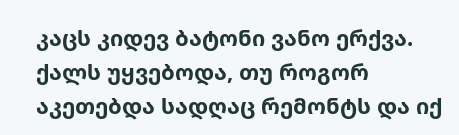კაცს კიდევ ბატონი ვანო ერქვა. ქალს უყვებოდა, თუ როგორ აკეთებდა სადღაც რემონტს და იქ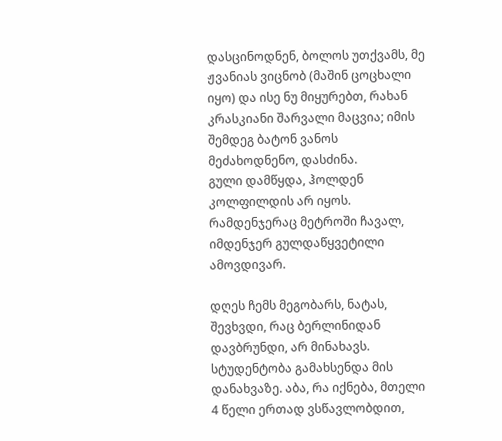დასცინოდნენ, ბოლოს უთქვამს, მე ჟვანიას ვიცნობ (მაშინ ცოცხალი იყო) და ისე ნუ მიყურებთ, რახან კრასკიანი შარვალი მაცვია; იმის შემდეგ ბატონ ვანოს მეძახოდნენო, დასძინა.
გული დამწყდა, ჰოლდენ კოლფილდის არ იყოს. რამდენჯერაც მეტროში ჩავალ, იმდენჯერ გულდაწყვეტილი ამოვდივარ.

დღეს ჩემს მეგობარს, ნატას, შევხვდი, რაც ბერლინიდან დავბრუნდი, არ მინახავს. სტუდენტობა გამახსენდა მის დანახვაზე. აბა, რა იქნება, მთელი 4 წელი ერთად ვსწავლობდით,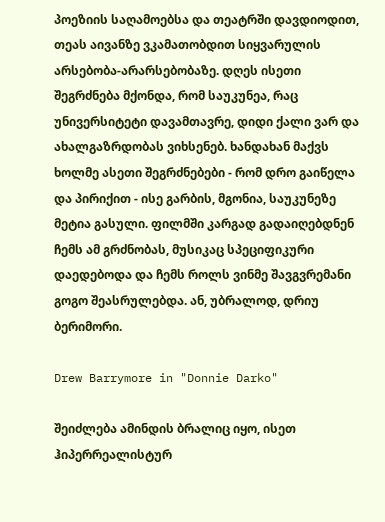პოეზიის საღამოებსა და თეატრში დავდიოდით, თეას აივანზე ვკამათობდით სიყვარულის არსებობა-არარსებობაზე. დღეს ისეთი შეგრძნება მქონდა, რომ საუკუნეა, რაც უნივერსიტეტი დავამთავრე, დიდი ქალი ვარ და ახალგაზრდობას ვიხსენებ. ხანდახან მაქვს ხოლმე ასეთი შეგრძნებები - რომ დრო გაიწელა და პირიქით - ისე გარბის, მგონია, საუკუნეზე მეტია გასული. ფილმში კარგად გადაიღებდნენ ჩემს ამ გრძნობას, მუსიკაც სპეციფიკური დაედებოდა და ჩემს როლს ვინმე შავგვრემანი გოგო შეასრულებდა. ან, უბრალოდ, დრიუ ბერიმორი.

Drew Barrymore in "Donnie Darko"

შეიძლება ამინდის ბრალიც იყო, ისეთ ჰიპერრეალისტურ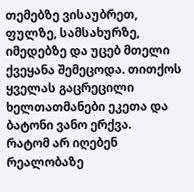თემებზე ვისაუბრეთ, ფულზე, სამსახურზე, იმედებზე და უცებ მთელი ქვეყანა შემეცოდა. თითქოს ყველას გაცრეცილი ხელთათმანები ეკეთა და ბატონი ვანო ერქვა.
რატომ არ იღებენ რეალობაზე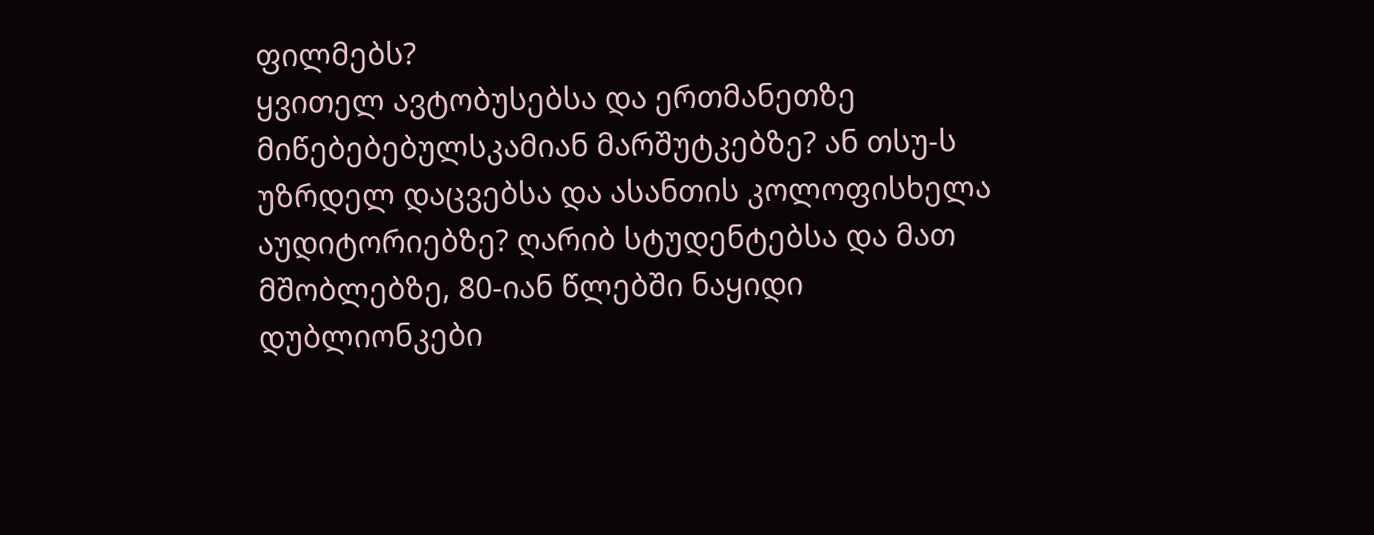ფილმებს?
ყვითელ ავტობუსებსა და ერთმანეთზე მიწებებებულსკამიან მარშუტკებზე? ან თსუ-ს უზრდელ დაცვებსა და ასანთის კოლოფისხელა აუდიტორიებზე? ღარიბ სტუდენტებსა და მათ მშობლებზე, 80-იან წლებში ნაყიდი დუბლიონკები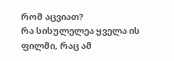რომ აცვიათ?
რა სისულელეა ყველა ის ფილმი, რაც ამ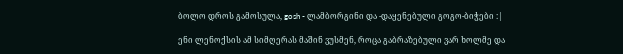ბოლო დროს გამოსულა, gosh - ლამბორგინი და -დაყენებული გოგო-ბიჭები :|

ენი ლენოქსის ამ სიმღერას მაშინ ვუსმენ, როცა გაბრაზებული ვარ ხოლმე და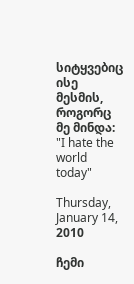სიტყვებიც ისე მესმის, როგორც მე მინდა: "I hate the world today"

Thursday, January 14, 2010

ჩემი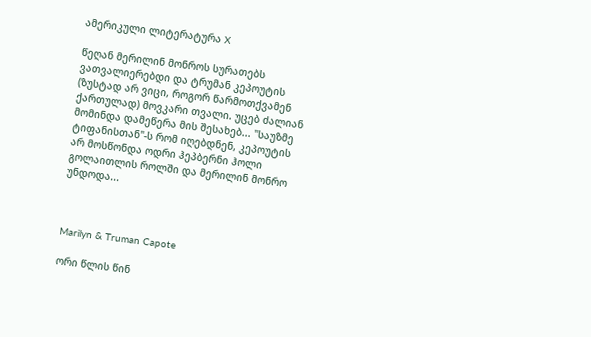ამერიკული ლიტერატურა X

წეღან მერილინ მონროს სურათებს ვათვალიერებდი და ტრუმან კეპოუტის (ზუსტად არ ვიცი, როგორ წარმოთქვამენ ქართულად) მოვკარი თვალი. უცებ ძალიან მომინდა დამეწერა მის შესახებ... "საუზმე ტიფანისთან"-ს რომ იღებდნენ, კეპოუტის არ მოსწონდა ოდრი ჰეპბერნი ჰოლი გოლაითლის როლში და მერილინ მონრო უნდოდა...



Marilyn & Truman Capote

ორი წლის წინ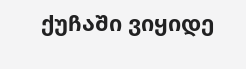ქუჩაში ვიყიდე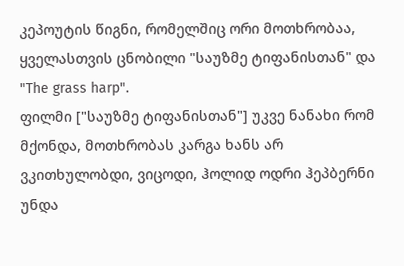კეპოუტის წიგნი, რომელშიც ორი მოთხრობაა, ყველასთვის ცნობილი "საუზმე ტიფანისთან" და "The grass harp".
ფილმი ["საუზმე ტიფანისთან"] უკვე ნანახი რომ მქონდა, მოთხრობას კარგა ხანს არ ვკითხულობდი, ვიცოდი, ჰოლიდ ოდრი ჰეპბერნი უნდა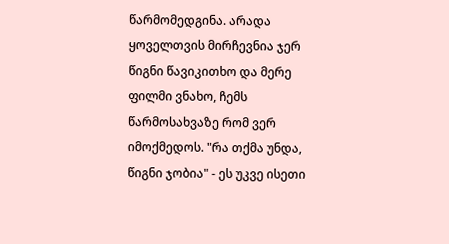წარმომედგინა. არადა ყოველთვის მირჩევნია ჯერ წიგნი წავიკითხო და მერე ფილმი ვნახო, ჩემს წარმოსახვაზე რომ ვერ იმოქმედოს. "რა თქმა უნდა, წიგნი ჯობია" - ეს უკვე ისეთი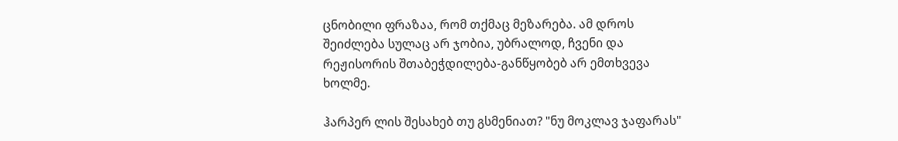ცნობილი ფრაზაა, რომ თქმაც მეზარება. ამ დროს შეიძლება სულაც არ ჯობია, უბრალოდ, ჩვენი და რეჟისორის შთაბეჭდილება-განწყობებ არ ემთხვევა ხოლმე.

ჰარპერ ლის შესახებ თუ გსმენიათ? "ნუ მოკლავ ჯაფარას"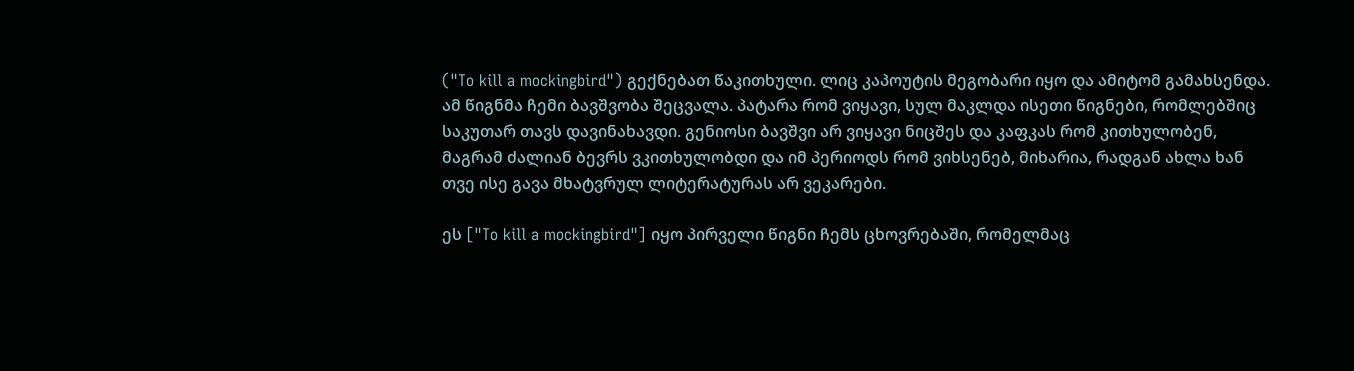("To kill a mockingbird") გექნებათ წაკითხული. ლიც კაპოუტის მეგობარი იყო და ამიტომ გამახსენდა. ამ წიგნმა ჩემი ბავშვობა შეცვალა. პატარა რომ ვიყავი, სულ მაკლდა ისეთი წიგნები, რომლებშიც საკუთარ თავს დავინახავდი. გენიოსი ბავშვი არ ვიყავი ნიცშეს და კაფკას რომ კითხულობენ, მაგრამ ძალიან ბევრს ვკითხულობდი და იმ პერიოდს რომ ვიხსენებ, მიხარია, რადგან ახლა ხან თვე ისე გავა მხატვრულ ლიტერატურას არ ვეკარები.

ეს ["To kill a mockingbird"] იყო პირველი წიგნი ჩემს ცხოვრებაში, რომელმაც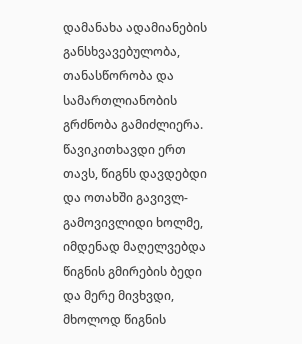დამანახა ადამიანების განსხვავებულობა, თანასწორობა და სამართლიანობის გრძნობა გამიძლიერა. წავიკითხავდი ერთ თავს, წიგნს დავდებდი და ოთახში გავივლ-გამოვივლიდი ხოლმე, იმდენად მაღელვებდა წიგნის გმირების ბედი და მერე მივხვდი, მხოლოდ წიგნის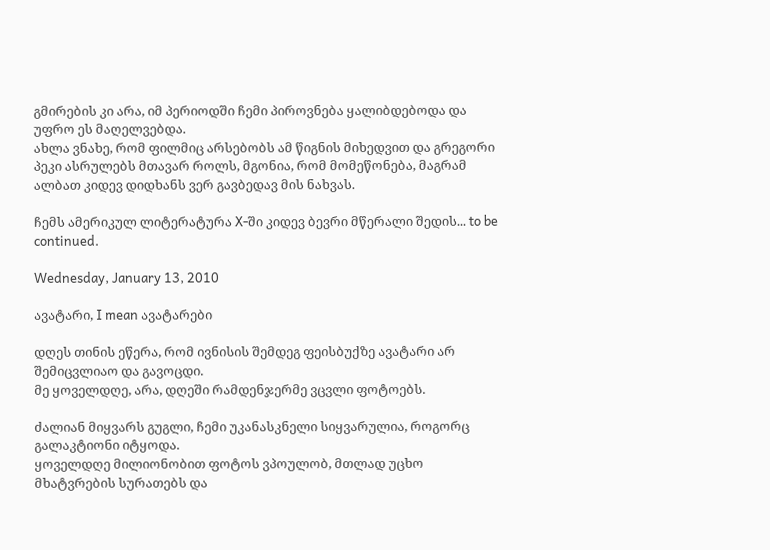გმირების კი არა, იმ პერიოდში ჩემი პიროვნება ყალიბდებოდა და უფრო ეს მაღელვებდა.
ახლა ვნახე, რომ ფილმიც არსებობს ამ წიგნის მიხედვით და გრეგორი პეკი ასრულებს მთავარ როლს, მგონია, რომ მომეწონება, მაგრამ ალბათ კიდევ დიდხანს ვერ გავბედავ მის ნახვას.

ჩემს ამერიკულ ლიტერატურა X-ში კიდევ ბევრი მწერალი შედის... to be continued.

Wednesday, January 13, 2010

ავატარი, I mean ავატარები

დღეს თინის ეწერა, რომ ივნისის შემდეგ ფეისბუქზე ავატარი არ შემიცვლიაო და გავოცდი.
მე ყოველდღე, არა, დღეში რამდენჯერმე ვცვლი ფოტოებს.

ძალიან მიყვარს გუგლი, ჩემი უკანასკნელი სიყვარულია, როგორც გალაკტიონი იტყოდა.
ყოველდღე მილიონობით ფოტოს ვპოულობ, მთლად უცხო მხატვრების სურათებს და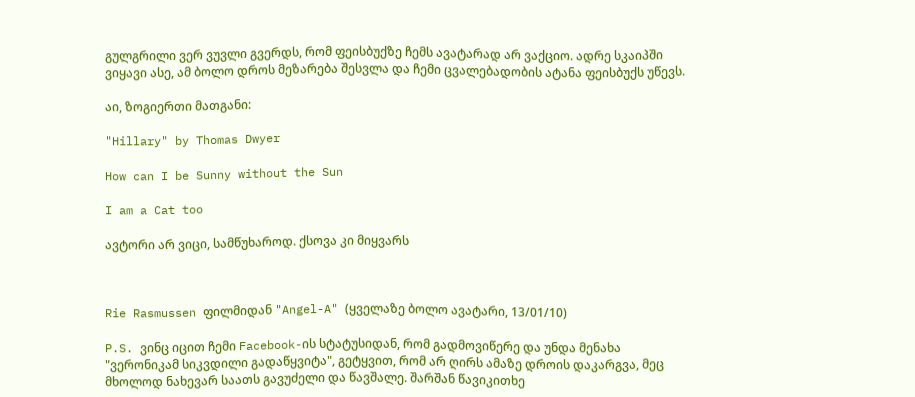გულგრილი ვერ ვუვლი გვერდს, რომ ფეისბუქზე ჩემს ავატარად არ ვაქციო. ადრე სკაიპში ვიყავი ასე, ამ ბოლო დროს მეზარება შესვლა და ჩემი ცვალებადობის ატანა ფეისბუქს უწევს.

აი, ზოგიერთი მათგანი:

"Hillary" by Thomas Dwyer

How can I be Sunny without the Sun

I am a Cat too

ავტორი არ ვიცი, სამწუხაროდ. ქსოვა კი მიყვარს



Rie Rasmussen ფილმიდან "Angel-A" (ყველაზე ბოლო ავატარი, 13/01/10)

P.S. ვინც იცით ჩემი Facebook-ის სტატუსიდან, რომ გადმოვიწერე და უნდა მენახა "ვერონიკამ სიკვდილი გადაწყვიტა", გეტყვით, რომ არ ღირს ამაზე დროის დაკარგვა, მეც მხოლოდ ნახევარ საათს გავუძელი და წავშალე. შარშან წავიკითხე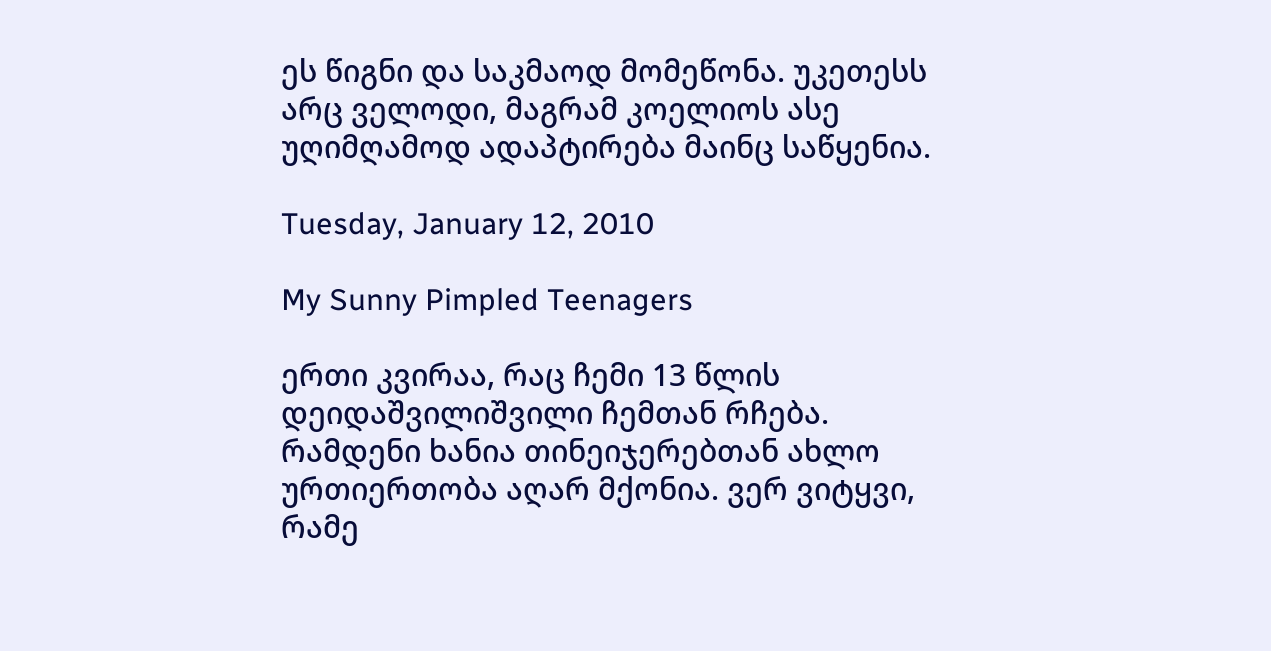ეს წიგნი და საკმაოდ მომეწონა. უკეთესს არც ველოდი, მაგრამ კოელიოს ასე უღიმღამოდ ადაპტირება მაინც საწყენია.

Tuesday, January 12, 2010

My Sunny Pimpled Teenagers

ერთი კვირაა, რაც ჩემი 13 წლის დეიდაშვილიშვილი ჩემთან რჩება.
რამდენი ხანია თინეიჯერებთან ახლო ურთიერთობა აღარ მქონია. ვერ ვიტყვი, რამე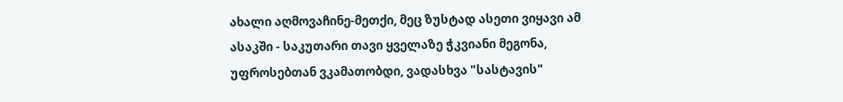ახალი აღმოვაჩინე-მეთქი, მეც ზუსტად ასეთი ვიყავი ამ ასაკში - საკუთარი თავი ყველაზე ჭკვიანი მეგონა, უფროსებთან ვკამათობდი, ვადასხვა "სასტავის"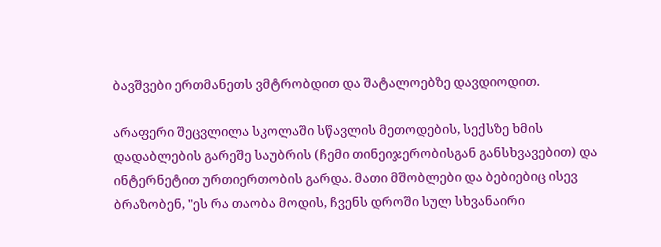ბავშვები ერთმანეთს ვმტრობდით და შატალოებზე დავდიოდით.

არაფერი შეცვლილა სკოლაში სწავლის მეთოდების, სექსზე ხმის დადაბლების გარეშე საუბრის (ჩემი თინეიჯერობისგან განსხვავებით) და ინტერნეტით ურთიერთობის გარდა. მათი მშობლები და ბებიებიც ისევ ბრაზობენ, "ეს რა თაობა მოდის, ჩვენს დროში სულ სხვანაირი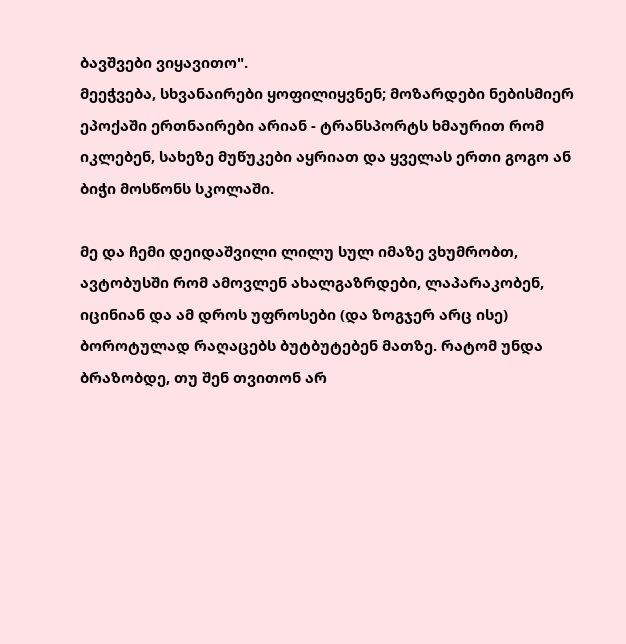ბავშვები ვიყავითო".
მეეჭვება, სხვანაირები ყოფილიყვნენ; მოზარდები ნებისმიერ ეპოქაში ერთნაირები არიან - ტრანსპორტს ხმაურით რომ იკლებენ, სახეზე მუწუკები აყრიათ და ყველას ერთი გოგო ან ბიჭი მოსწონს სკოლაში.

მე და ჩემი დეიდაშვილი ლილუ სულ იმაზე ვხუმრობთ, ავტობუსში რომ ამოვლენ ახალგაზრდები, ლაპარაკობენ, იცინიან და ამ დროს უფროსები (და ზოგჯერ არც ისე) ბოროტულად რაღაცებს ბუტბუტებენ მათზე. რატომ უნდა ბრაზობდე, თუ შენ თვითონ არ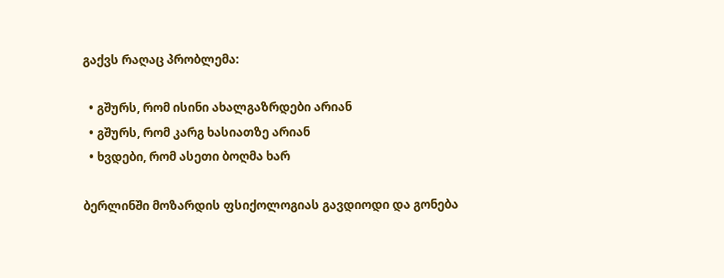გაქვს რაღაც პრობლემა:

  • გშურს, რომ ისინი ახალგაზრდები არიან
  • გშურს, რომ კარგ ხასიათზე არიან
  • ხვდები, რომ ასეთი ბოღმა ხარ

ბერლინში მოზარდის ფსიქოლოგიას გავდიოდი და გონება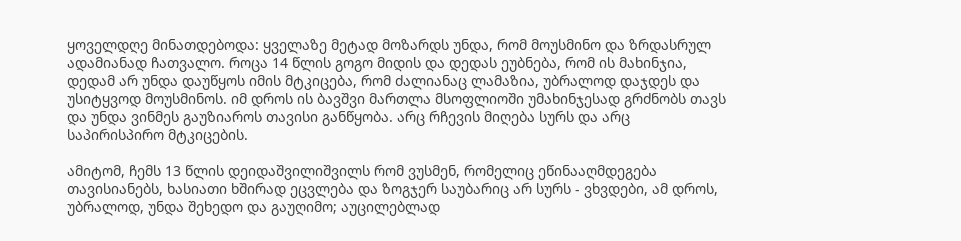ყოველდღე მინათდებოდა: ყველაზე მეტად მოზარდს უნდა, რომ მოუსმინო და ზრდასრულ ადამიანად ჩათვალო. როცა 14 წლის გოგო მიდის და დედას ეუბნება, რომ ის მახინჯია, დედამ არ უნდა დაუწყოს იმის მტკიცება, რომ ძალიანაც ლამაზია, უბრალოდ დაჯდეს და უსიტყვოდ მოუსმინოს. იმ დროს ის ბავშვი მართლა მსოფლიოში უმახინჯესად გრძნობს თავს და უნდა ვინმეს გაუზიაროს თავისი განწყობა. არც რჩევის მიღება სურს და არც საპირისპირო მტკიცების.

ამიტომ, ჩემს 13 წლის დეიდაშვილიშვილს რომ ვუსმენ, რომელიც ეწინააღმდეგება თავისიანებს, ხასიათი ხშირად ეცვლება და ზოგჯერ საუბარიც არ სურს - ვხვდები, ამ დროს, უბრალოდ, უნდა შეხედო და გაუღიმო; აუცილებლად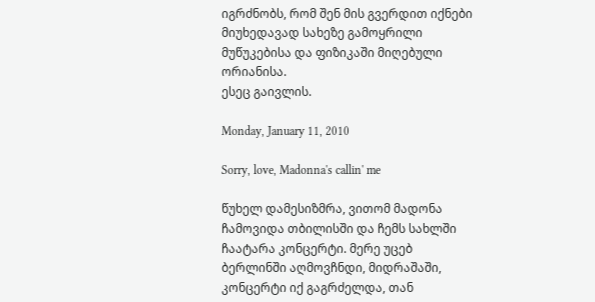იგრძნობს, რომ შენ მის გვერდით იქნები მიუხედავად სახეზე გამოყრილი მუწუკებისა და ფიზიკაში მიღებული ორიანისა.
ესეც გაივლის.

Monday, January 11, 2010

Sorry, love, Madonna's callin' me

წუხელ დამესიზმრა, ვითომ მადონა ჩამოვიდა თბილისში და ჩემს სახლში ჩაატარა კონცერტი. მერე უცებ ბერლინში აღმოვჩნდი, მიდრაშაში, კონცერტი იქ გაგრძელდა, თან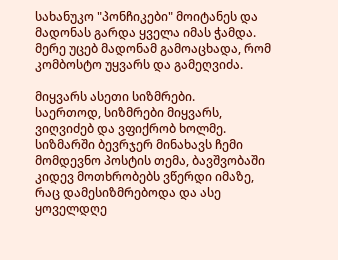სახანუკო "პონჩიკები" მოიტანეს და მადონას გარდა ყველა იმას ჭამდა. მერე უცებ მადონამ გამოაცხადა, რომ კომბოსტო უყვარს და გამეღვიძა.

მიყვარს ასეთი სიზმრები.
საერთოდ, სიზმრები მიყვარს, ვიღვიძებ და ვფიქრობ ხოლმე. სიზმარში ბევრჯერ მინახავს ჩემი მომდევნო პოსტის თემა, ბავშვობაში კიდევ მოთხრობებს ვწერდი იმაზე, რაც დამესიზმრებოდა და ასე ყოველდღე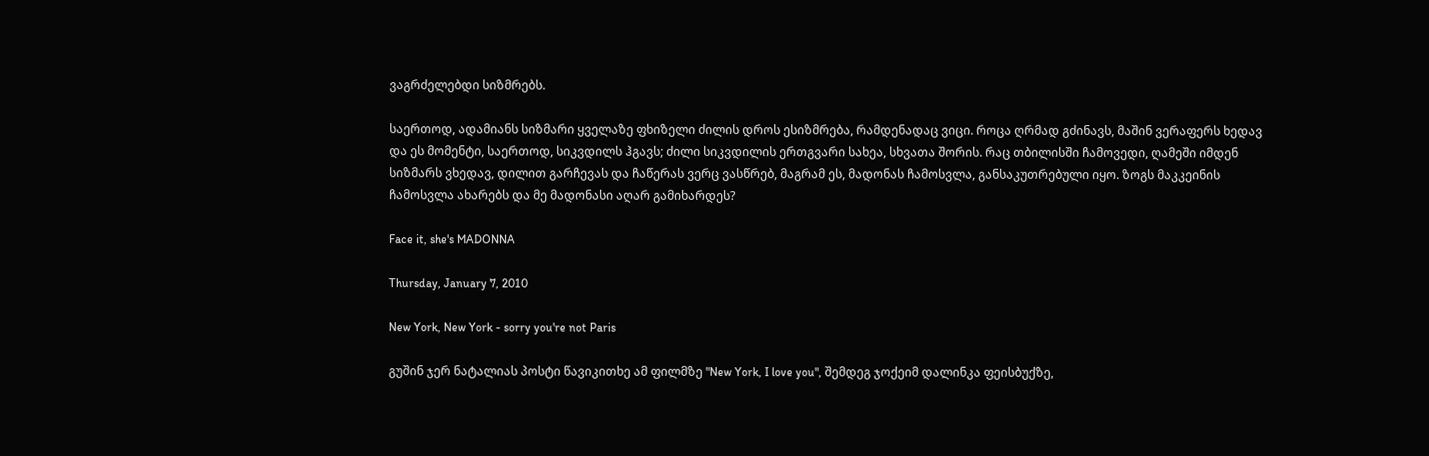ვაგრძელებდი სიზმრებს.

საერთოდ, ადამიანს სიზმარი ყველაზე ფხიზელი ძილის დროს ესიზმრება, რამდენადაც ვიცი. როცა ღრმად გძინავს, მაშინ ვერაფერს ხედავ და ეს მომენტი, საერთოდ, სიკვდილს ჰგავს; ძილი სიკვდილის ერთგვარი სახეა, სხვათა შორის. რაც თბილისში ჩამოვედი, ღამეში იმდენ სიზმარს ვხედავ, დილით გარჩევას და ჩაწერას ვერც ვასწრებ, მაგრამ ეს, მადონას ჩამოსვლა, განსაკუთრებული იყო. ზოგს მაკკეინის ჩამოსვლა ახარებს და მე მადონასი აღარ გამიხარდეს?

Face it, she's MADONNA

Thursday, January 7, 2010

New York, New York - sorry you're not Paris

გუშინ ჯერ ნატალიას პოსტი წავიკითხე ამ ფილმზე "New York, I love you", შემდეგ ჯოქეიმ დალინკა ფეისბუქზე,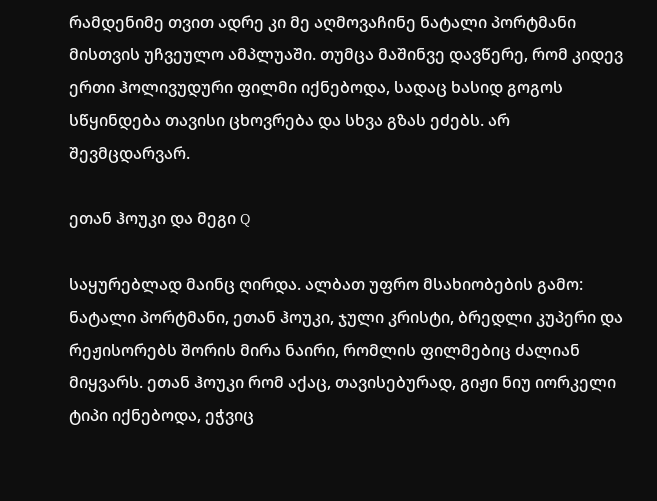რამდენიმე თვით ადრე კი მე აღმოვაჩინე ნატალი პორტმანი მისთვის უჩვეულო ამპლუაში. თუმცა მაშინვე დავწერე, რომ კიდევ ერთი ჰოლივუდური ფილმი იქნებოდა, სადაც ხასიდ გოგოს სწყინდება თავისი ცხოვრება და სხვა გზას ეძებს. არ შევმცდარვარ.

ეთან ჰოუკი და მეგი Q

საყურებლად მაინც ღირდა. ალბათ უფრო მსახიობების გამო: ნატალი პორტმანი, ეთან ჰოუკი, ჯული კრისტი, ბრედლი კუპერი და რეჟისორებს შორის მირა ნაირი, რომლის ფილმებიც ძალიან მიყვარს. ეთან ჰოუკი რომ აქაც, თავისებურად, გიჟი ნიუ იორკელი ტიპი იქნებოდა, ეჭვიც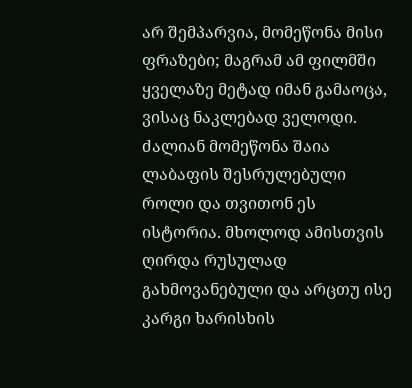არ შემპარვია, მომეწონა მისი ფრაზები; მაგრამ ამ ფილმში ყველაზე მეტად იმან გამაოცა, ვისაც ნაკლებად ველოდი. ძალიან მომეწონა შაია ლაბაფის შესრულებული როლი და თვითონ ეს ისტორია. მხოლოდ ამისთვის ღირდა რუსულად გახმოვანებული და არცთუ ისე კარგი ხარისხის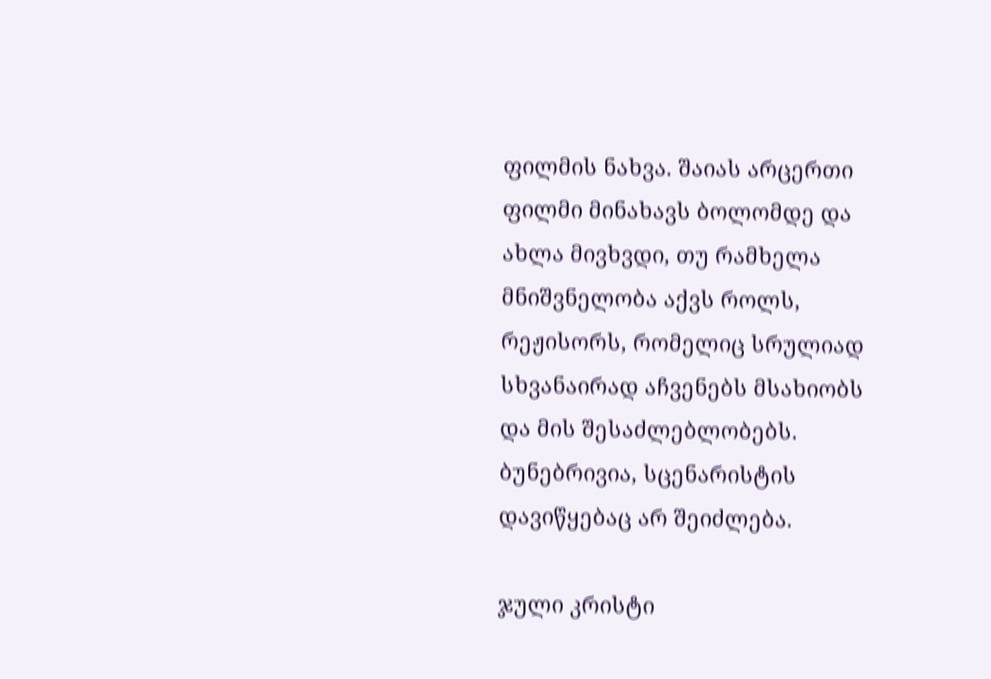ფილმის ნახვა. შაიას არცერთი ფილმი მინახავს ბოლომდე და ახლა მივხვდი, თუ რამხელა მნიშვნელობა აქვს როლს, რეჟისორს, რომელიც სრულიად სხვანაირად აჩვენებს მსახიობს და მის შესაძლებლობებს. ბუნებრივია, სცენარისტის დავიწყებაც არ შეიძლება.

ჯული კრისტი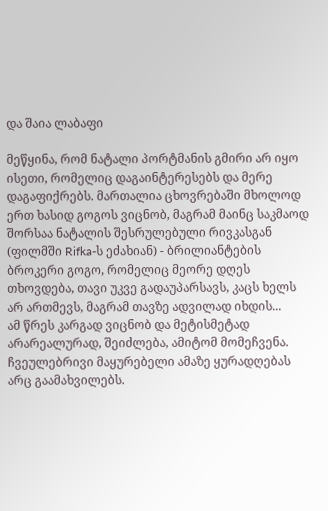და შაია ლაბაფი

მეწყინა, რომ ნატალი პორტმანის გმირი არ იყო ისეთი, რომელიც დაგაინტერესებს და მერე დაგაფიქრებს. მართალია ცხოვრებაში მხოლოდ ერთ ხასიდ გოგოს ვიცნობ, მაგრამ მაინც საკმაოდ შორსაა ნატალის შესრულებული რივკასგან (ფილმში Rifka-ს ეძახიან) - ბრილიანტების ბროკერი გოგო, რომელიც მეორე დღეს თხოვდება, თავი უკვე გადაუპარსავს, კაცს ხელს არ ართმევს, მაგრამ თავზე ადვილად იხდის...
ამ წრეს კარგად ვიცნობ და მეტისმეტად არარეალურად, შეიძლება, ამიტომ მომეჩვენა. ჩვეულებრივი მაყურებელი ამაზე ყურადღებას არც გაამახვილებს.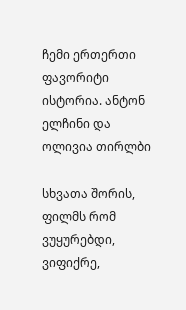ჩემი ერთერთი ფავორიტი ისტორია. ანტონ ელჩინი და ოლივია თირლბი

სხვათა შორის, ფილმს რომ ვუყურებდი, ვიფიქრე,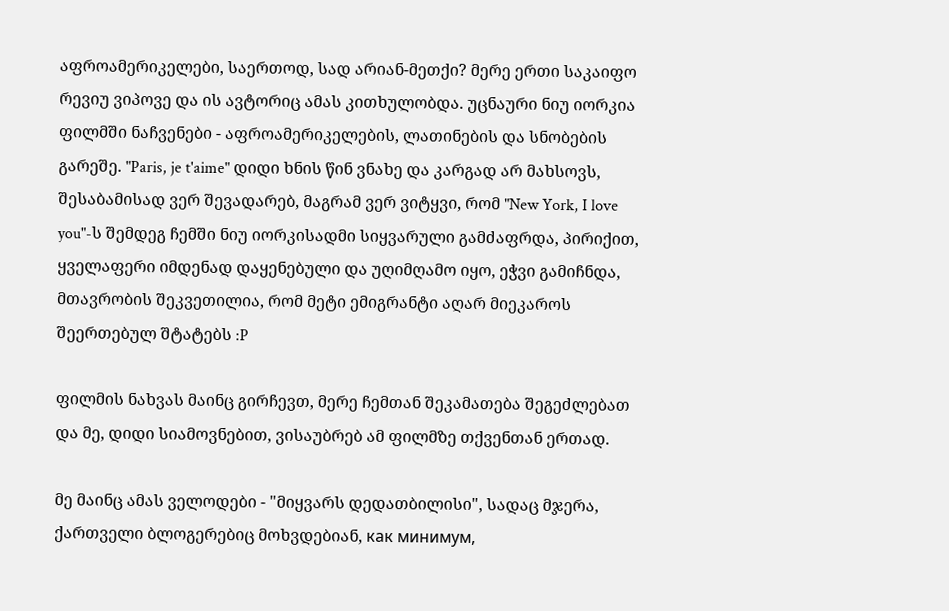აფროამერიკელები, საერთოდ, სად არიან-მეთქი? მერე ერთი საკაიფო რევიუ ვიპოვე და ის ავტორიც ამას კითხულობდა. უცნაური ნიუ იორკია ფილმში ნაჩვენები - აფროამერიკელების, ლათინების და სნობების გარეშე. "Paris, je t'aime" დიდი ხნის წინ ვნახე და კარგად არ მახსოვს, შესაბამისად ვერ შევადარებ, მაგრამ ვერ ვიტყვი, რომ "New York, I love you"-ს შემდეგ ჩემში ნიუ იორკისადმი სიყვარული გამძაფრდა, პირიქით, ყველაფერი იმდენად დაყენებული და უღიმღამო იყო, ეჭვი გამიჩნდა, მთავრობის შეკვეთილია, რომ მეტი ემიგრანტი აღარ მიეკაროს შეერთებულ შტატებს :P

ფილმის ნახვას მაინც გირჩევთ, მერე ჩემთან შეკამათება შეგეძლებათ და მე, დიდი სიამოვნებით, ვისაუბრებ ამ ფილმზე თქვენთან ერთად.

მე მაინც ამას ველოდები - "მიყვარს დედათბილისი", სადაც მჯერა, ქართველი ბლოგერებიც მოხვდებიან, как минимум,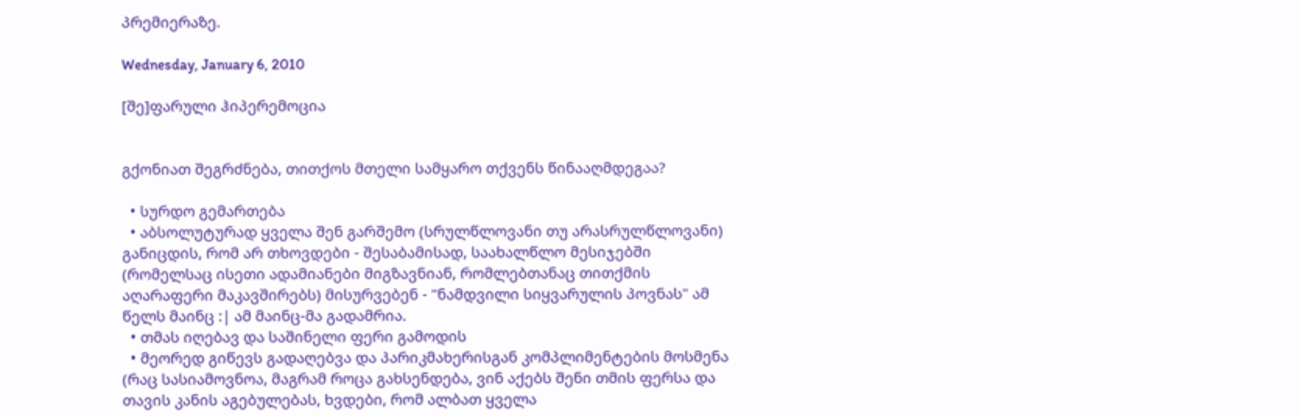პრემიერაზე.

Wednesday, January 6, 2010

[შე]ფარული ჰიპერემოცია


გქონიათ შეგრძნება, თითქოს მთელი სამყარო თქვენს წინააღმდეგაა?

  • სურდო გემართება
  • აბსოლუტურად ყველა შენ გარშემო (სრულწლოვანი თუ არასრულწლოვანი) განიცდის, რომ არ თხოვდები - შესაბამისად, საახალწლო მესიჯებში (რომელსაც ისეთი ადამიანები მიგზავნიან, რომლებთანაც თითქმის აღარაფერი მაკავშირებს) მისურვებენ - "ნამდვილი სიყვარულის პოვნას" ამ წელს მაინც :| ამ მაინც-მა გადამრია.
  • თმას იღებავ და საშინელი ფერი გამოდის
  • მეორედ გიწევს გადაღებვა და პარიკმახერისგან კომპლიმენტების მოსმენა (რაც სასიამოვნოა, მაგრამ როცა გახსენდება, ვინ აქებს შენი თმის ფერსა და თავის კანის აგებულებას, ხვდები, რომ ალბათ ყველა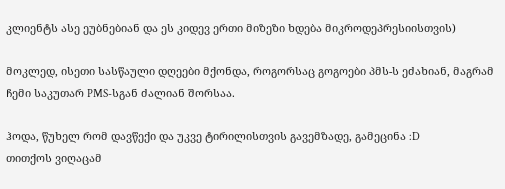კლიენტს ასე ეუბნებიან და ეს კიდევ ერთი მიზეზი ხდება მიკროდეპრესიისთვის)

მოკლედ, ისეთი სასწაული დღეები მქონდა, როგორსაც გოგოები პმს-ს ეძახიან, მაგრამ ჩემი საკუთარ PMS-სგან ძალიან შორსაა.

ჰოდა, წუხელ რომ დავწექი და უკვე ტირილისთვის გავემზადე, გამეცინა :D
თითქოს ვიღაცამ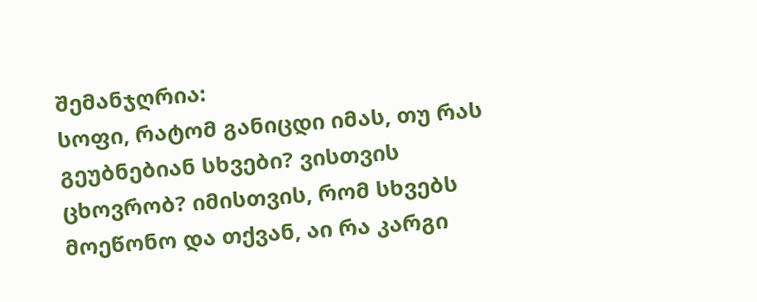შემანჯღრია:
სოფი, რატომ განიცდი იმას, თუ რას გეუბნებიან სხვები? ვისთვის ცხოვრობ? იმისთვის, რომ სხვებს მოეწონო და თქვან, აი რა კარგი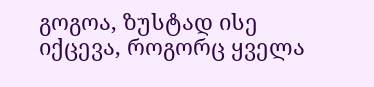გოგოა, ზუსტად ისე იქცევა, როგორც ყველა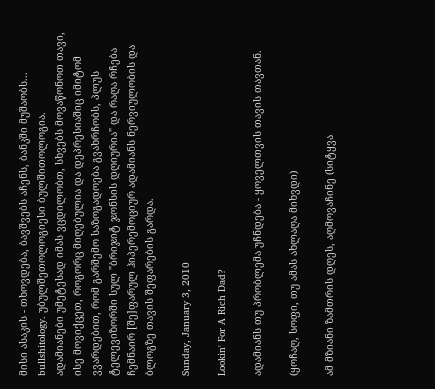მისი ასაკის - თხოვდება, ბავშვებს აჩენს, ბანკში მუშაობს... bullshitology. უბულშეთოლოგიესი ბულშითოლოგია.
ადამიანები უმეტესად იმას ვცდილობთ, სხვებს მოვაწონოთ თავი, ისე მოვიქცეთ, როგორც მიღებულია და დეპრესიაშიც იმიტომ ვვარდებით, რომ გარშემო საზოგადოება გვახრჩობს, პლუს ტელევიზორში სულ "ბრიჯიტ ჯონსის დღიურია" და რაღა რჩება ჩემნაირ [შე]ფარულ ჰიპერემოციურ ადამიანს ნერვიულობის და ბლოგზე თავის შეფარების გარდა.

Sunday, January 3, 2010

Lookin' For A Rich Dad?

ადამიანს თუ პრობლემა უჩნდება - ყოველთვის თავის თავთან.

(ყოჩაღ, სოფი, თუ ამას ახლაღა მიხვდი)

ამ მზიანი ზამთრის დღეს, აღმოვაჩინე (სიტყვა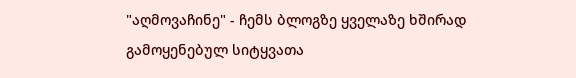"აღმოვაჩინე" - ჩემს ბლოგზე ყველაზე ხშირად გამოყენებულ სიტყვათა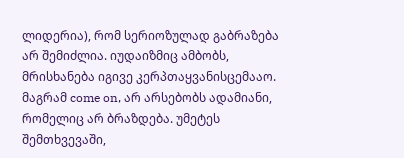ლიდერია), რომ სერიოზულად გაბრაზება არ შემიძლია. იუდაიზმიც ამბობს, მრისხანება იგივე კერპთაყვანისცემააო. მაგრამ come on, არ არსებობს ადამიანი, რომელიც არ ბრაზდება. უმეტეს შემთხვევაში,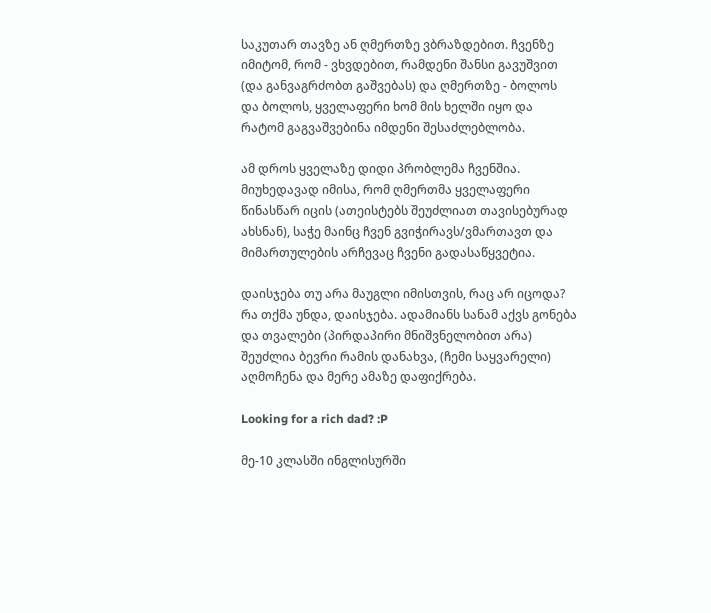საკუთარ თავზე ან ღმერთზე ვბრაზდებით. ჩვენზე იმიტომ, რომ - ვხვდებით, რამდენი შანსი გავუშვით (და განვაგრძობთ გაშვებას) და ღმერთზე - ბოლოს და ბოლოს, ყველაფერი ხომ მის ხელში იყო და რატომ გაგვაშვებინა იმდენი შესაძლებლობა.

ამ დროს ყველაზე დიდი პრობლემა ჩვენშია.
მიუხედავად იმისა, რომ ღმერთმა ყველაფერი წინასწარ იცის (ათეისტებს შეუძლიათ თავისებურად ახსნან), საჭე მაინც ჩვენ გვიჭირავს/ვმართავთ და მიმართულების არჩევაც ჩვენი გადასაწყვეტია.

დაისჯება თუ არა მაუგლი იმისთვის, რაც არ იცოდა?
რა თქმა უნდა, დაისჯება. ადამიანს სანამ აქვს გონება და თვალები (პირდაპირი მნიშვნელობით არა) შეუძლია ბევრი რამის დანახვა, (ჩემი საყვარელი) აღმოჩენა და მერე ამაზე დაფიქრება.

Looking for a rich dad? :P

მე-10 კლასში ინგლისურში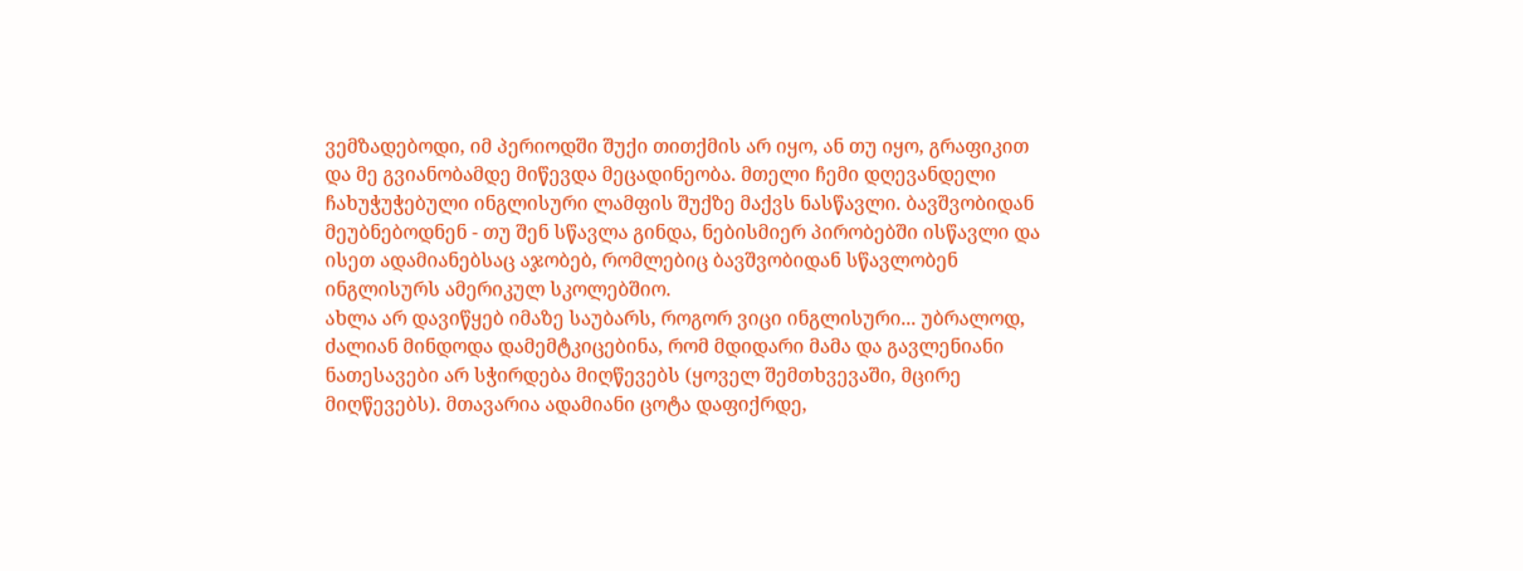ვემზადებოდი, იმ პერიოდში შუქი თითქმის არ იყო, ან თუ იყო, გრაფიკით და მე გვიანობამდე მიწევდა მეცადინეობა. მთელი ჩემი დღევანდელი ჩახუჭუჭებული ინგლისური ლამფის შუქზე მაქვს ნასწავლი. ბავშვობიდან მეუბნებოდნენ - თუ შენ სწავლა გინდა, ნებისმიერ პირობებში ისწავლი და ისეთ ადამიანებსაც აჯობებ, რომლებიც ბავშვობიდან სწავლობენ ინგლისურს ამერიკულ სკოლებშიო.
ახლა არ დავიწყებ იმაზე საუბარს, როგორ ვიცი ინგლისური... უბრალოდ, ძალიან მინდოდა დამემტკიცებინა, რომ მდიდარი მამა და გავლენიანი ნათესავები არ სჭირდება მიღწევებს (ყოველ შემთხვევაში, მცირე მიღწევებს). მთავარია ადამიანი ცოტა დაფიქრდე,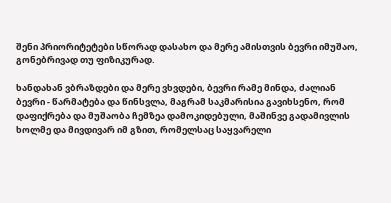შენი პრიორიტეტები სწორად დასახო და მერე ამისთვის ბევრი იმუშაო, გონებრივად თუ ფიზიკურად.

ხანდახან ვბრაზდები და მერე ვხვდები, ბევრი რამე მინდა, ძალიან ბევრი - წარმატება და წინსვლა, მაგრამ საკმარისია გავიხსენო, რომ დაფიქრება და მუშაობა ჩემზეა დამოკიდებული, მაშინვე გადამივლის ხოლმე და მივდივარ იმ გზით, რომელსაც საყვარელი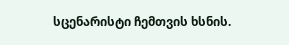სცენარისტი ჩემთვის ხსნის.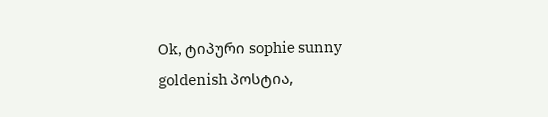Ok, ტიპური sophie sunny goldenish პოსტია,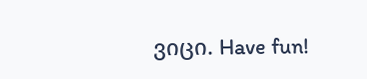ვიცი. Have fun!